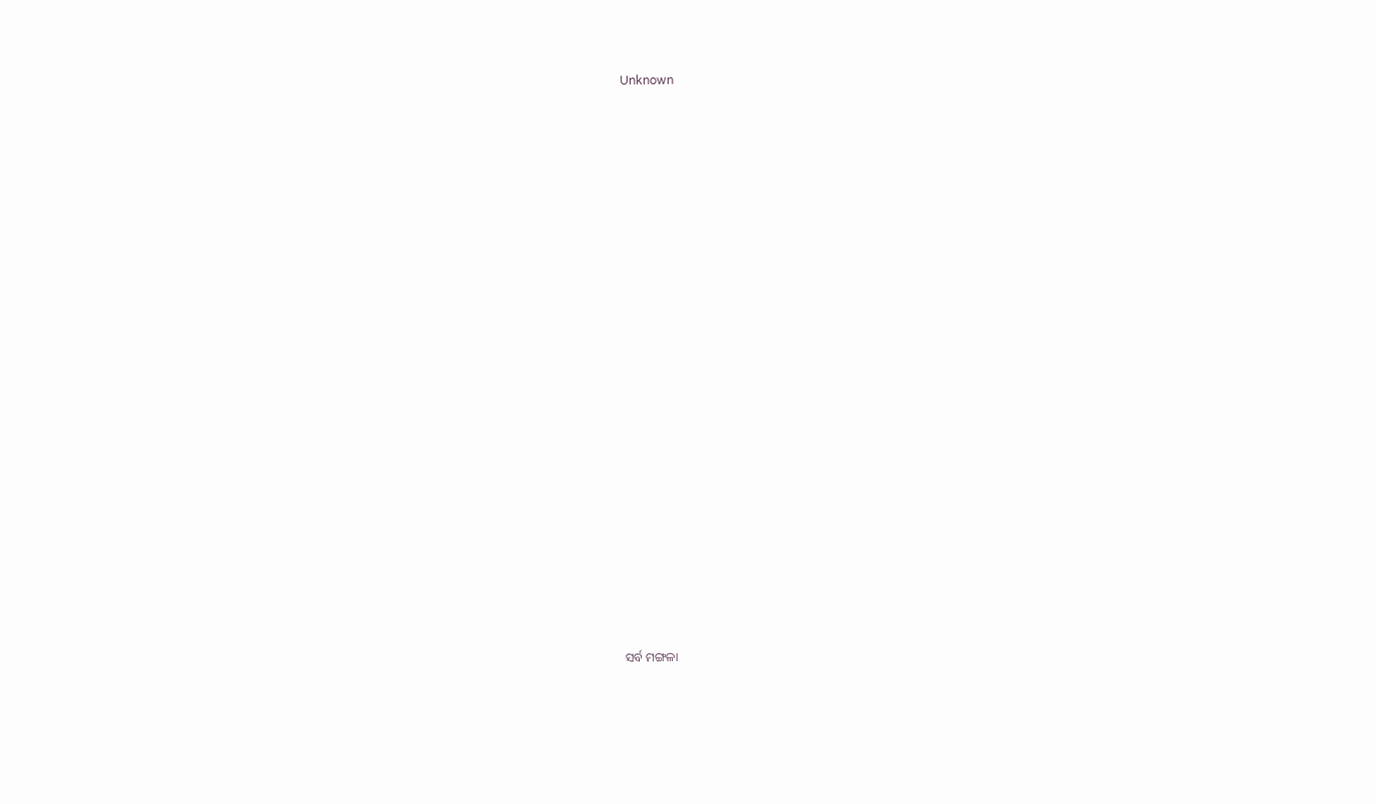Unknown

























ସର୍ବ ମଙ୍ଗଳା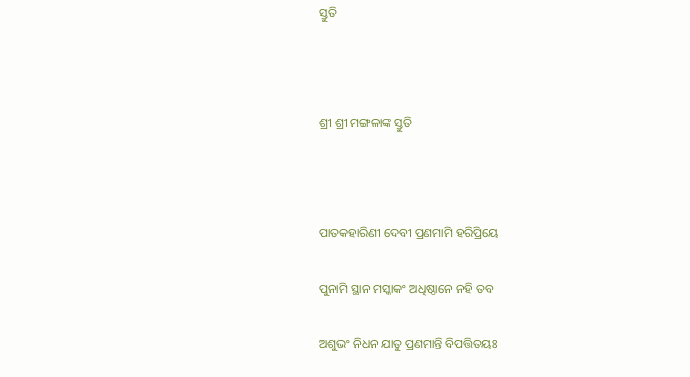ସ୍ତୁତି



ଶ୍ରୀ ଶ୍ରୀ ମଙ୍ଗଳାଙ୍କ ସ୍ତୁତି



ପାତକହାରିଣୀ ଦେବୀ ପ୍ରଣମାମି ହରିପ୍ରିୟେ

ପୁନାମି ସ୍ଥାନ ମସ୍କାକଂ ଅଧିଷ୍ଠାନେ ନହି ତବ

ଅଶୁଭଂ ନିଧନ ଯାତୁ ପ୍ରଣମାନ୍ତି ବିପତ୍ତିତୟଃ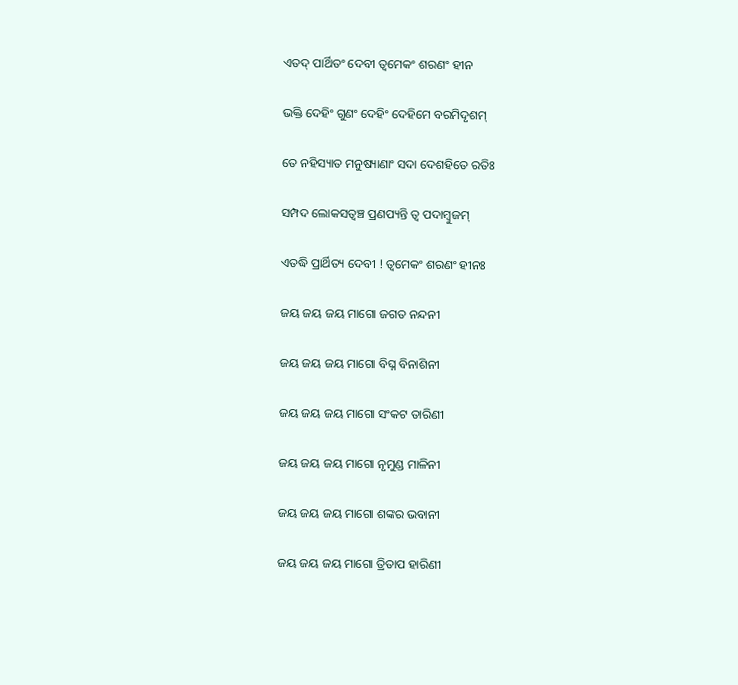ଏତଦ୍ ପାର୍ଥିତଂ ଦେବୀ ତ୍ୱମେକଂ ଶରଣଂ ହୀନ

ଭକ୍ତି ଦେହିଂ ଗୁଣଂ ଦେହିଂ ଦେହିମେ ବରମିଦୃଶମ୍‍

ତେ ନହିସ୍ୟାତ ମନୁଷ୍ୟାଣାଂ ସଦା ଦେଶହିତେ ରତିଃ

ସମ୍ପଦ ଲୋକସତ୍ୱଞ୍ଚ ପ୍ରଣପ୍ୟନ୍ତି ତ୍ୱ ପଦାମ୍ୱୁଜମ୍

ଏତଦ୍ଧି ପ୍ରାର୍ଥିତ୍ୟ ଦେବୀ ! ତ୍ୱମେକଂ ଶରଣଂ ହୀନଃ

ଜୟ ଜୟ ଜୟ ମାଗୋ ଜଗତ ନନ୍ଦନୀ

ଜୟ ଜୟ ଜୟ ମାଗୋ ବିଘ୍ନ ବିନାଶିନୀ

ଜୟ ଜୟ ଜୟ ମାଗୋ ସଂକଟ ତାରିଣୀ

ଜୟ ଜୟ ଜୟ ମାଗୋ ନୃମୁଣ୍ଡ ମାଳିନୀ

ଜୟ ଜୟ ଜୟ ମାଗୋ ଶଙ୍କର ଭବାନୀ

ଜୟ ଜୟ ଜୟ ମାଗୋ ତ୍ରିତାପ ହାରିଣୀ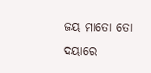ଜୟ ମାତୋ ତୋ ଦୟାରେ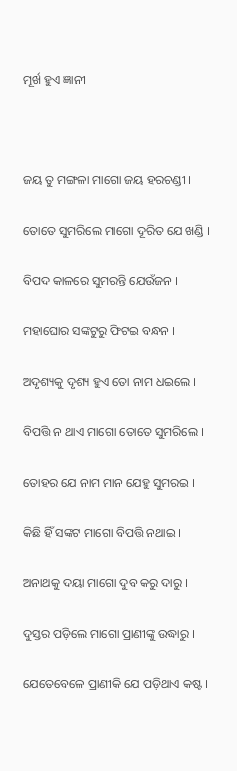ମୂର୍ଖ ହୁଏ ଜ୍ଞାନୀ



ଜୟ ତୁ ମଙ୍ଗଳା ମାଗୋ ଜୟ ହରଚଣ୍ଡୀ ।

ତୋତେ ସୁମରିଲେ ମାଗୋ ଦୂରିତ ଯେ ଖଣ୍ଡି ।

ବିପଦ କାଳରେ ସୁମରନ୍ତି ଯେଉଁଜନ ।

ମହାଘୋର ସଙ୍କଟୁରୁ ଫିଟଇ ବନ୍ଧନ ।

ଅଦୃଶ୍ୟକୁ ଦୃଶ୍ୟ ହୁଏ ତୋ ନାମ ଧଇଲେ ।

ବିପତ୍ତି ନ ଥାଏ ମାଗୋ ତୋତେ ସୁମରିଲେ ।

ତୋହର ଯେ ନାମ ମାନ ଯେହୁ ସୁମରଇ ।

କିଛି ହିଁ ସଙ୍କଟ ମାଗୋ ବିପତ୍ତି ନଥାଇ ।

ଅନାଥକୁ ଦୟା ମାଗୋ ଦୁବ କରୁ ଦାରୁ ।

ଦୁସ୍ତର ପଡ଼ିଲେ ମାଗୋ ପ୍ରାଣୀଙ୍କୁ ଉଦ୍ଧାରୁ ।

ଯେତେବେଳେ ପ୍ରାଣୀକି ଯେ ପଡ଼ିଥାଏ କଷ୍ଟ ।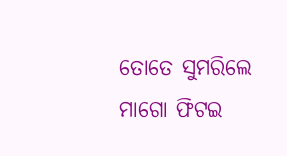ତୋତେ ସୁମରିଲେ ମାଗୋ ଫିଟଇ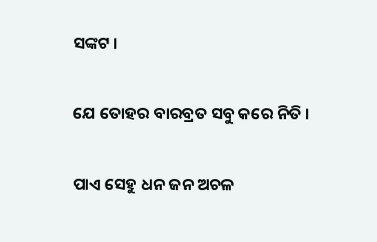ସଙ୍କଟ ।

ଯେ ତୋହର ବାରବ୍ରତ ସବୁ କରେ ନିତି ।

ପାଏ ସେହୁ ଧନ ଜନ ଅଚଳ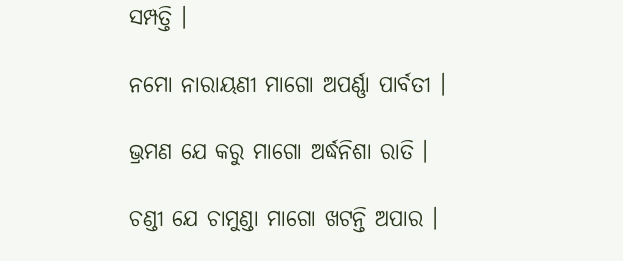ସମ୍ପତ୍ତି ।

ନମୋ ନାରାୟଣୀ ମାଗୋ ଅପର୍ଣ୍ଣା ପାର୍ବତୀ ।

ଭ୍ରମଣ ଯେ କରୁ ମାଗୋ ଅର୍ଦ୍ଧନିଶା ରାତି ।

ଚଣ୍ଡୀ ଯେ ଚାମୁଣ୍ଡା ମାଗୋ ଖଟନ୍ତି ଅପାର ।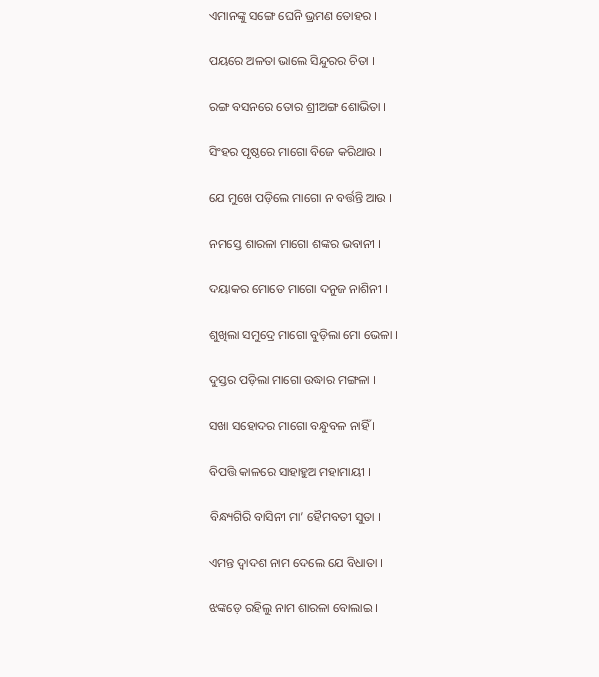ଏମାନଙ୍କୁ ସଙ୍ଗେ ଘେନି ଭ୍ରମଣ ତୋହର ।

ପୟରେ ଅଳତା ଭାଲେ ସିନ୍ଦୁରର ଚିତା ।

ରଙ୍ଗ ବସନରେ ତୋର ଶ୍ରୀଅଙ୍ଗ ଶୋଭିତା ।

ସିଂହର ପୃଷ୍ଠରେ ମାଗୋ ବିଜେ କରିଥାଉ ।

ଯେ ମୁଖେ ପଡ଼ିଲେ ମାଗୋ ନ ବର୍ତ୍ତନ୍ତି ଆଉ ।

ନମସ୍ତେ ଶାରଳା ମାଗୋ ଶଙ୍କର ଭବାନୀ ।

ଦୟାକର ମୋତେ ମାଗୋ ଦନୁଜ ନାଶିନୀ ।

ଶୁଖିଲା ସମୁଦ୍ରେ ମାଗୋ ବୁଡ଼ିଲା ମୋ ଭେଳା ।

ଦୁସ୍ତର ପଡ଼ିଲା ମାଗୋ ଉଦ୍ଧାର ମଙ୍ଗଳା ।

ସଖା ସହୋଦର ମାଗୋ ବନ୍ଧୁବଳ ନାହିଁ ।

ବିପତ୍ତି କାଳରେ ସାହାହୁଅ ମହାମାୟୀ ।

ବିନ୍ଧ୍ୟଗିରି ବାସିନୀ ମା’ ହୈମବତୀ ସୁତା ।

ଏମନ୍ତ ଦ୍ୱାଦଶ ନାମ ଦେଲେ ଯେ ବିଧାତା ।

ଝଙ୍କଡ଼େ ରହିଲୁ ନାମ ଶାରଳା ବୋଲାଇ ।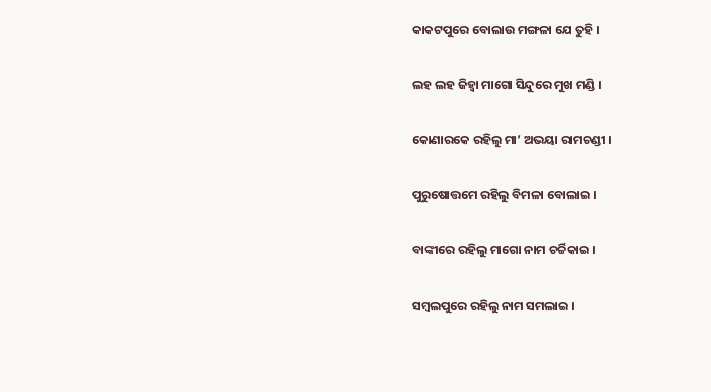କାକଟପୁରେ ବୋଲାଉ ମଙ୍ଗଳା ଯେ ତୁହି ।

ଲହ ଲହ ଜିହ୍ୱା ମାଗୋ ସିନ୍ଦୁରେ ମୁଖ ମଣ୍ଡି ।

କୋଣାରକେ ରହିଲୁ ମା’ ଅଭୟା ରାମଚଣ୍ଡୀ ।

ପୁରୁଷୋତ୍ତମେ ରହିଲୁ ବିମଳା ବୋଲାଇ ।

ବାଙ୍କୀରେ ରହିଲୁ ମାଗୋ ନାମ ଚର୍ଚ୍ଚିକାଇ ।

ସମ୍ବଲପୁରେ ରହିଲୁ ନାମ ସମଲାଇ ।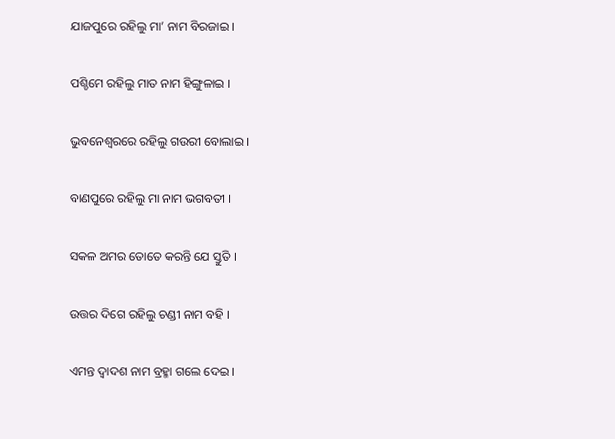ଯାଜପୁରେ ରହିଲୁ ମା’ ନାମ ବିରଜାଇ ।

ପଶ୍ଚିମେ ରହିଲୁ ମାତ ନାମ ହିଙ୍ଗୁଳାଇ ।

ଭୁବନେଶ୍ୱରରେ ରହିଲୁ ଗଉରୀ ବୋଲାଇ ।

ବାଣପୁରେ ରହିଲୁ ମା ନାମ ଭଗବତୀ ।

ସକଳ ଅମର ତୋତେ କରନ୍ତି ଯେ ସ୍ତୁତି ।

ଉତ୍ତର ଦିଗେ ରହିଲୁ ଚଣ୍ଡୀ ନାମ ବହି ।

ଏମନ୍ତ ଦ୍ୱାଦଶ ନାମ ବ୍ରହ୍ମା ଗଲେ ଦେଇ ।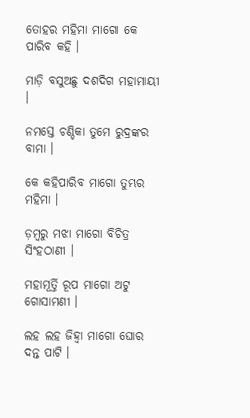ତୋହର ମହିମା ମାଗୋ କେ ପାରିବ କହି ।

ମାଡ଼ି ବସୁଅଛୁ ଦଶଦିଗ ମହାମାୟୀ ।

ନମସ୍ତେ ଚଣ୍ଡିକା ତୁମେ ରୁଦ୍ରଙ୍କର ବାମା ।

କେ କହିପାରିବ ମାଗୋ ତୁମ୍ଭର ମହିମା ।

ଡ଼ମ୍ବରୁ ମଝା ମାଗୋ ବିଚିତ୍ର ସିଂହଠାଣୀ ।

ମହାମୂର୍ତ୍ତି ରୂପ ମାଗୋ ଅଟୁ ଗୋସାମଣୀ ।

ଲହ ଲହ ଜିହ୍ୱା ମାଗୋ ଘୋର ଦନ୍ତ ପାଟି ।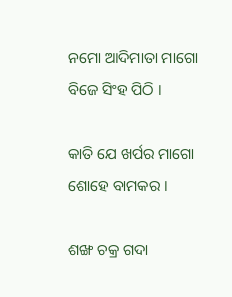ନମୋ ଆଦିମାତା ମାଗୋ ବିଜେ ସିଂହ ପିଠି ।

କାତି ଯେ ଖର୍ପର ମାଗୋ ଶୋହେ ବାମକର ।

ଶଙ୍ଖ ଚକ୍ର ଗଦା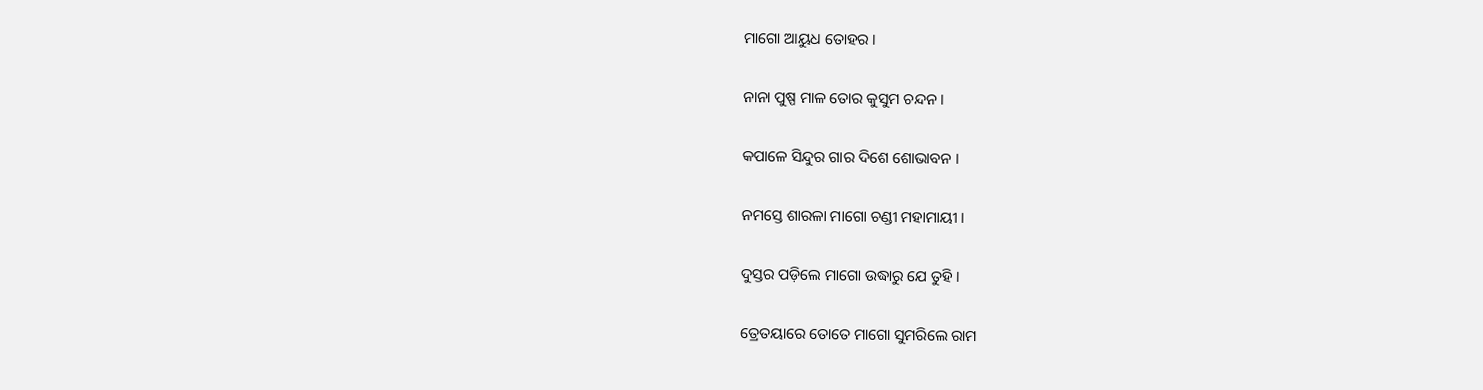ମାଗୋ ଆୟୁଧ ତୋହର ।

ନାନା ପୁଷ୍ପ ମାଳ ତୋର କୁସୁମ ଚନ୍ଦନ ।

କପାଳେ ସିନ୍ଦୁର ଗାର ଦିଶେ ଶୋଭାବନ ।

ନମସ୍ତେ ଶାରଳା ମାଗୋ ଚଣ୍ଡୀ ମହାମାୟୀ ।

ଦୁସ୍ତର ପଡ଼ିଲେ ମାଗୋ ଉଦ୍ଧାରୁ ଯେ ତୁହି ।

ତ୍ରେତୟାରେ ତୋତେ ମାଗୋ ସୁମରିଲେ ରାମ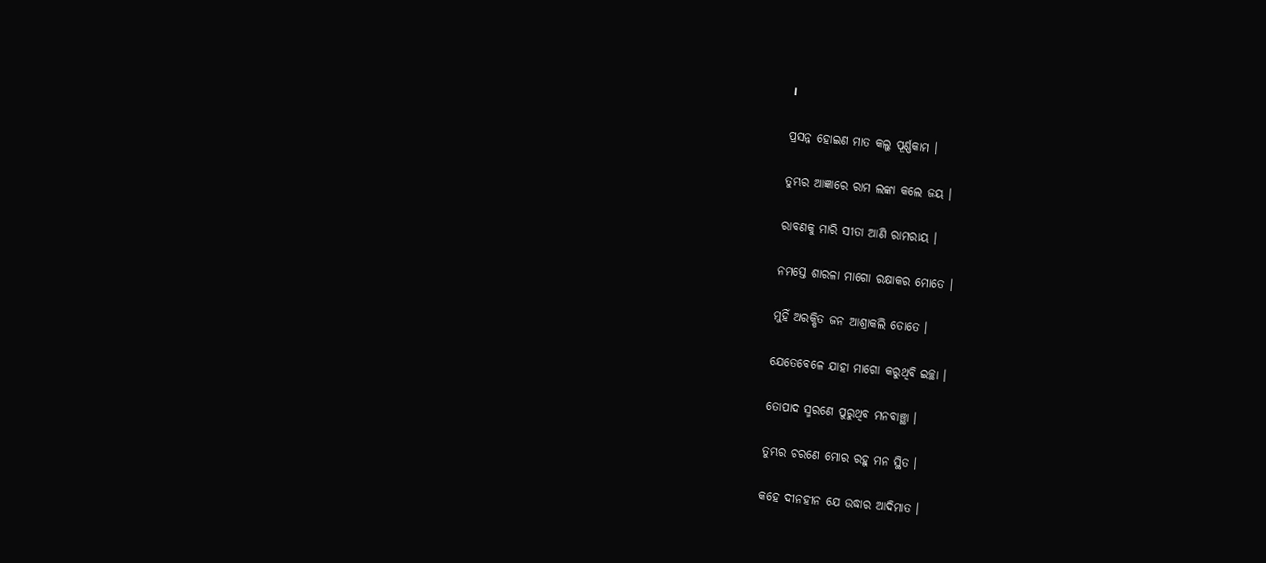।

ପ୍ରସନ୍ନ ହୋଇଣ ମାତ କଲୁ ପୂର୍ଣ୍ଣକାମ ।

ତୁମ୍ଭର ଆଜ୍ଞାରେ ରାମ ଲଙ୍କା କଲେ ଜୟ ।

ରାବଣକୁ ମାରି ସୀତା ଆଣି ରାମରାୟ ।

ନମସ୍ତେ ଶାରଳା ମାଗୋ ରକ୍ଷାକର ମୋତେ ।

ମୁହିଁ ଅରକ୍ଷିତ ଜନ ଆଶ୍ରାକଲି ତୋତେ ।

ଯେତେବେଳେ ଯାହା ମାଗୋ କରୁଥିବି ଇଚ୍ଛା ।

ତୋପାଦ ସ୍ମରଣେ ପୁରୁଥିବ ମନବାଞ୍ଛା ।

ତୁମ୍ଭର ଚରଣେ ମୋର ରହୁ ମନ ସ୍ଥିତ ।

କହେ ଦୀନହୀନ ଯେ ଉଦ୍ଧାର ଆଦିମାତ ।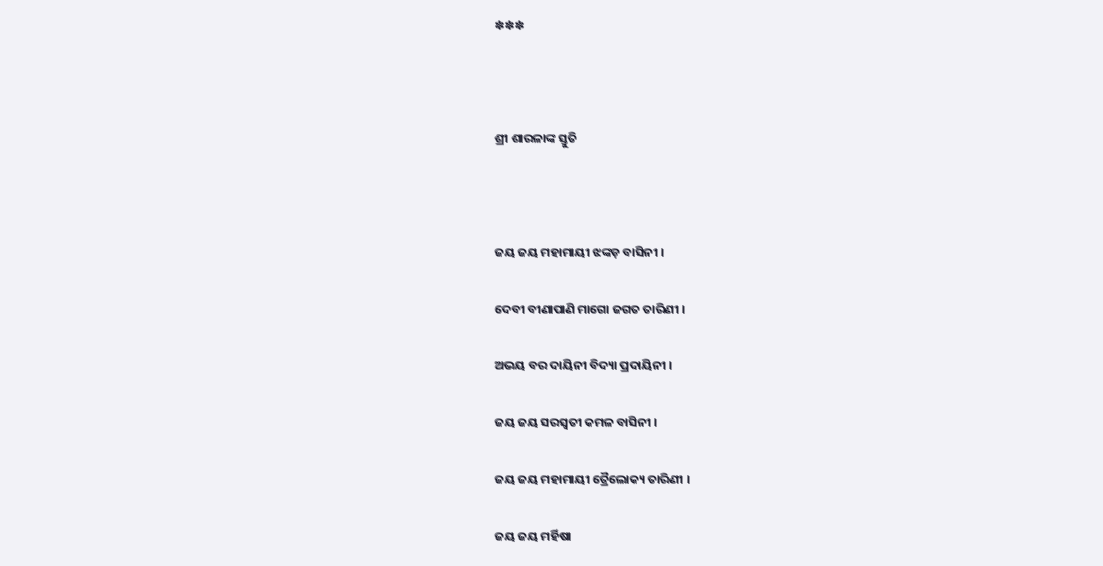✽✽✽



ଶ୍ରୀ ଶାରଳାଙ୍କ ସ୍ତୁତି



ଜୟ ଜୟ ମହାମାୟୀ ଝଙ୍କଡ଼ ବାସିନୀ ।

ଦେବୀ ବୀଣାପାଣି ମାଗୋ ଜଗତ ତାରିଣୀ ।

ଅଭୟ ବର ଦାୟିନୀ ବିଦ୍ୟା ପ୍ରଦାୟିନୀ ।

ଜୟ ଜୟ ସରସ୍ୱତୀ କମଳ ବାସିନୀ ।

ଜୟ ଜୟ ମହାମାୟୀ ତ୍ରୈଲୋକ୍ୟ ତାରିଣୀ ।

ଜୟ ଜୟ ମର୍ହିଷା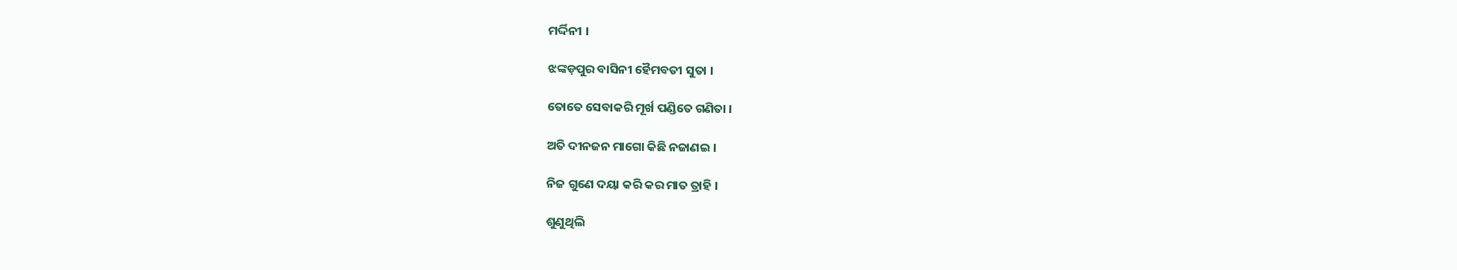ମର୍ଦ୍ଦିନୀ ।

ଝଙ୍କଡ଼ପୁର ବାସିନୀ ହୈମବତୀ ସୁତା ।

ତୋତେ ସେବାକରି ମୂର୍ଖ ପଣ୍ଡିତେ ଗଣିତା ।

ଅତି ଦୀନଜନ ମାଗୋ କିଛି ନଜାଣଇ ।

ନିଜ ଗୁଣେ ଦୟା କରି କର ମାତ ତ୍ରାହି ।

ଶୁଣୁଥିଲି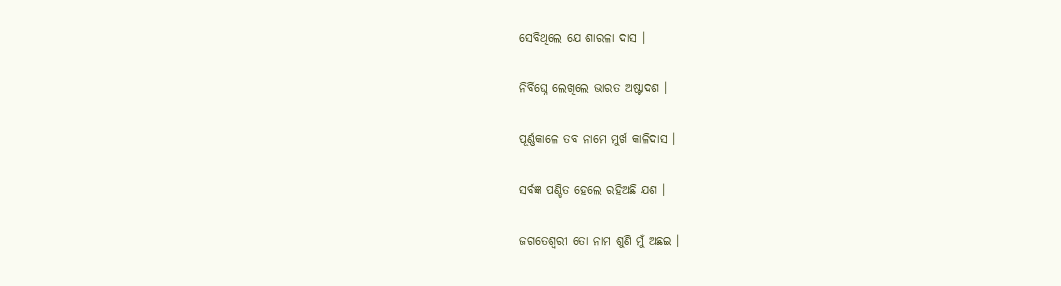ସେବିଥିଲେ ଯେ ଶାରଳା ଦାସ ।

ନିର୍ବିଘ୍ନେ ଲେଖିଲେ ଭାରତ ଅଷ୍ଟାଦଶ ।

ପୂର୍ଣ୍ଣକାଳେ ତବ ନାମେ ମୁର୍ଖ କାଳିଦାସ ।

ସର୍ବଜ୍ଞ ପଣ୍ଡିତ ହେଲେ ରହିଅଛି ଯଶ ।

ଜଗତେଶ୍ୱରୀ ତୋ ନାମ ଶୁଣି ମୁଁ ଅଛଇ ।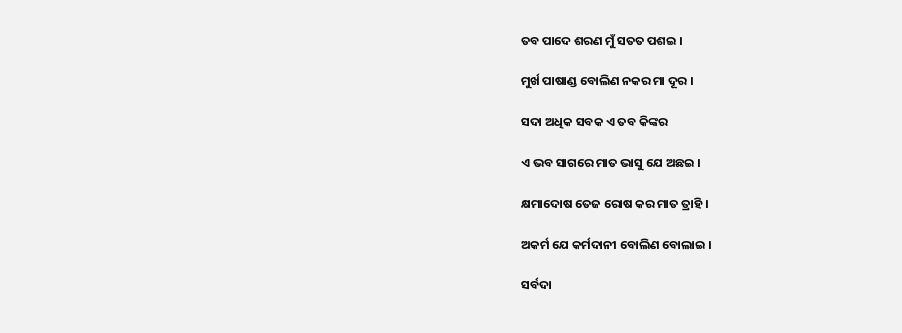ତବ ପାଦେ ଶରଣ ମୁଁ ସତତ ପଶଇ ।

ମୁର୍ଖ ପାଷାଣ୍ଡ ବୋଲିଣ ନକର ମା ଦୂର ।

ସଦା ଅଧିକ ସବକ ଏ ତବ କିଙ୍କର

ଏ ଭବ ସାଗରେ ମାତ ଭାସୁ ଯେ ଅଛଇ ।

କ୍ଷମାଦୋଷ ତେଜ ରୋଷ କର ମାତ ତ୍ରାହି ।

ଅକର୍ମ ଯେ କର୍ମଦାନୀ ବୋଲିଣ ବୋଲାଇ ।

ସର୍ବଦା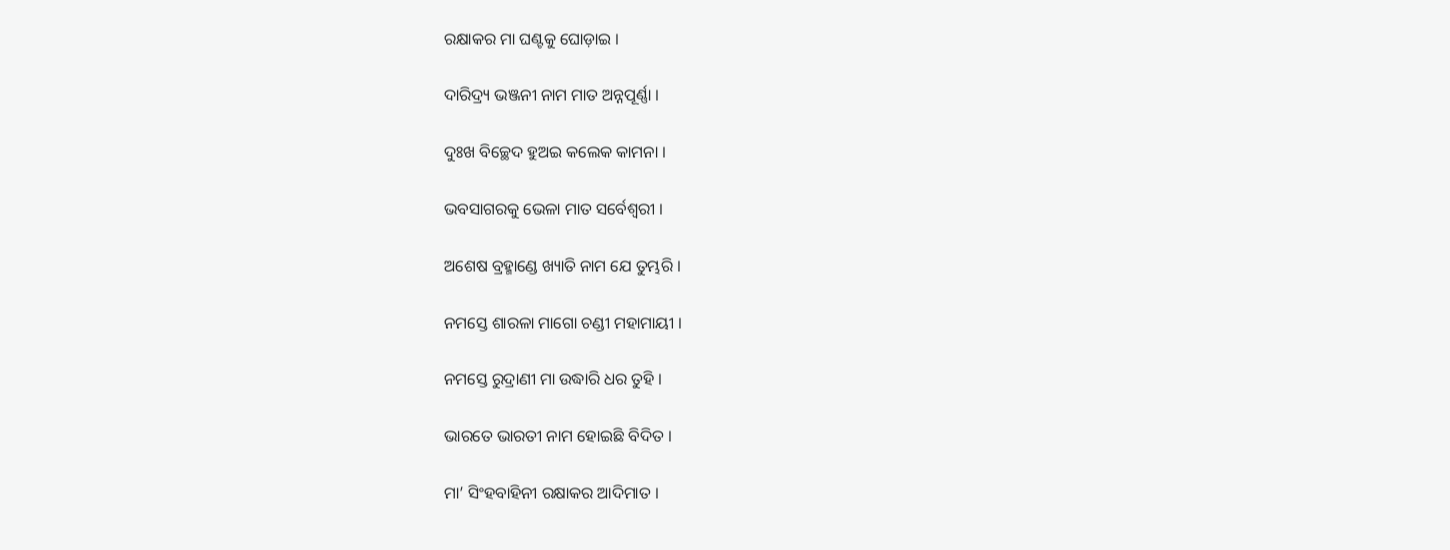ରକ୍ଷାକର ମା ଘଣ୍ଟକୁ ଘୋଡ଼ାଇ ।

ଦାରିଦ୍ର୍ୟ ଭଞ୍ଜନୀ ନାମ ମାତ ଅନ୍ନପୂର୍ଣ୍ଣା ।

ଦୁଃଖ ବିଚ୍ଛେଦ ହୁଅଇ କଲେକ କାମନା ।

ଭବସାଗରକୁ ଭେଳା ମାତ ସର୍ବେଶ୍ୱରୀ ।

ଅଶେଷ ବ୍ରହ୍ମାଣ୍ଡେ ଖ୍ୟାତି ନାମ ଯେ ତୁମ୍ଭରି ।

ନମସ୍ତେ ଶାରଳା ମାଗୋ ଚଣ୍ଡୀ ମହାମାୟୀ ।

ନମସ୍ତେ ରୁଦ୍ରାଣୀ ମା ଉଦ୍ଧାରି ଧର ତୁହି ।

ଭାରତେ ଭାରତୀ ନାମ ହୋଇଛି ବିଦିତ ।

ମା’ ସିଂହବାହିନୀ ରକ୍ଷାକର ଆଦିମାତ ।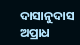ଦାସାନୁଦାସ ଅପ୍ରାଧ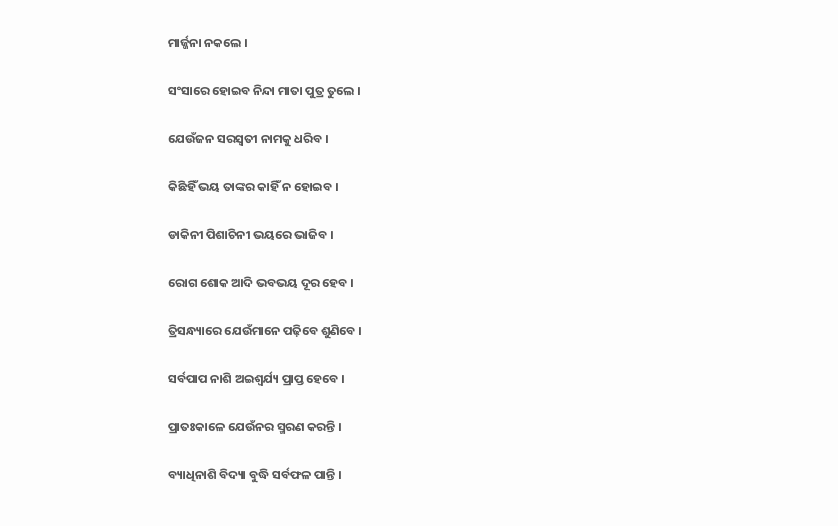ମାର୍ଜ୍ଜନା ନକଲେ ।

ସଂସାରେ ହୋଇବ ନିନ୍ଦା ମାତା ପୁତ୍ର ତୁଲେ ।

ଯେଉଁଜନ ସରସ୍ୱତୀ ନାମକୁ ଧରିବ ।

କିଛିହିଁ ଭୟ ତାଙ୍କର କାହିଁ ନ ହୋଇବ ।

ଡାକିନୀ ପିଶାଚିନୀ ଭୟରେ ଭାଜିବ ।

ରୋଗ ଶୋକ ଆଦି ଭବଭୟ ଦୂର ହେବ ।

ତ୍ରିସନ୍ଧ୍ୟାରେ ଯେଉଁମାନେ ପଢ଼ିବେ ଶୁଣିବେ ।

ସର୍ବପାପ ନାଶି ଅଇଶ୍ୱର୍ଯ୍ୟ ପ୍ରାପ୍ତ ହେବେ ।

ପ୍ରାତଃକାଳେ ଯେଉଁନର ସ୍ମରଣ କରନ୍ତି ।

ବ୍ୟାଧିନାଶି ବିଦ୍ୟା ବୁଦ୍ଧି ସର୍ବଫଳ ପାନ୍ତି ।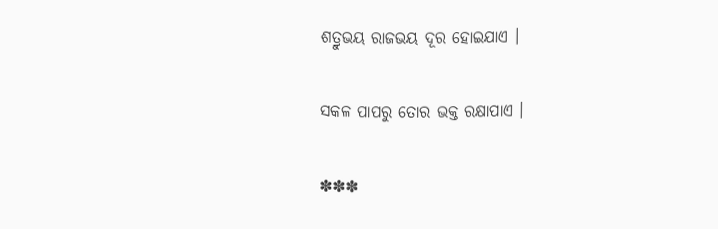ଶତ୍ରୁଭୟ ରାଜଭୟ ଦୂର ହୋଇଯାଏ ।

ସକଳ ପାପରୁ ତୋର ଭକ୍ତ ରକ୍ଷାପାଏ ।

✽✽✽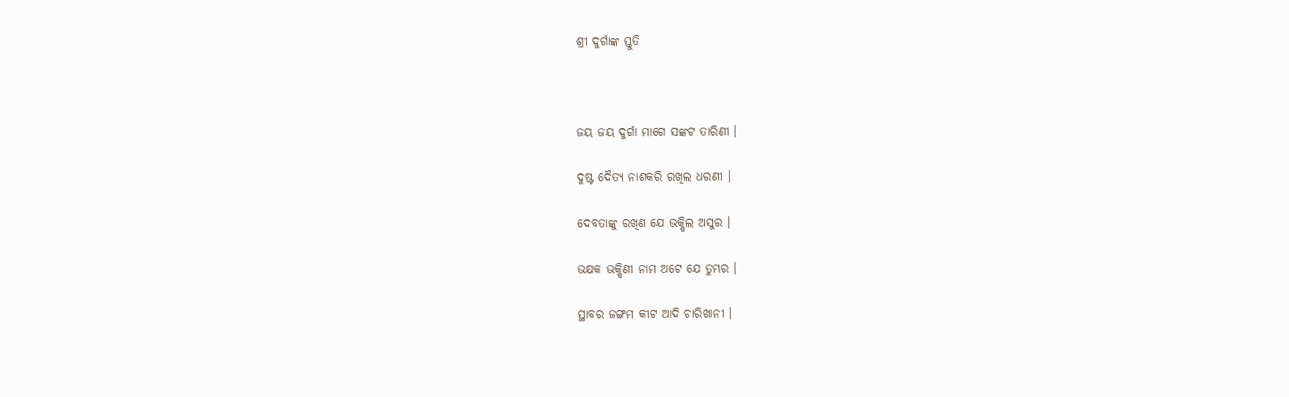ଶ୍ରୀ ଦୁର୍ଗାଙ୍କ ସ୍ତୁତି



ଜୟ ଜୟ ଦୁର୍ଗା ମାଗେ ସଙ୍କଟ ତାରିଣୀ ।

ଦୁଷ୍ଟ ଦୈତ୍ୟ ନାଶକରି ରଖିଲ ଧରଣୀ ।

ଦେବତାଙ୍କୁ ରଖିଣ ଯେ ଭକ୍ଷିଲ ଅସୁର ।

ଭକ୍ଷକ ଭକ୍ଷିଣୀ ନାମ ଅଟେ ଯେ ତୁମ୍ଭର ।

ସ୍ଥାବର ଜଙ୍ଗମ କୀଟ ଆଦି ଚାରିଖାନୀ ।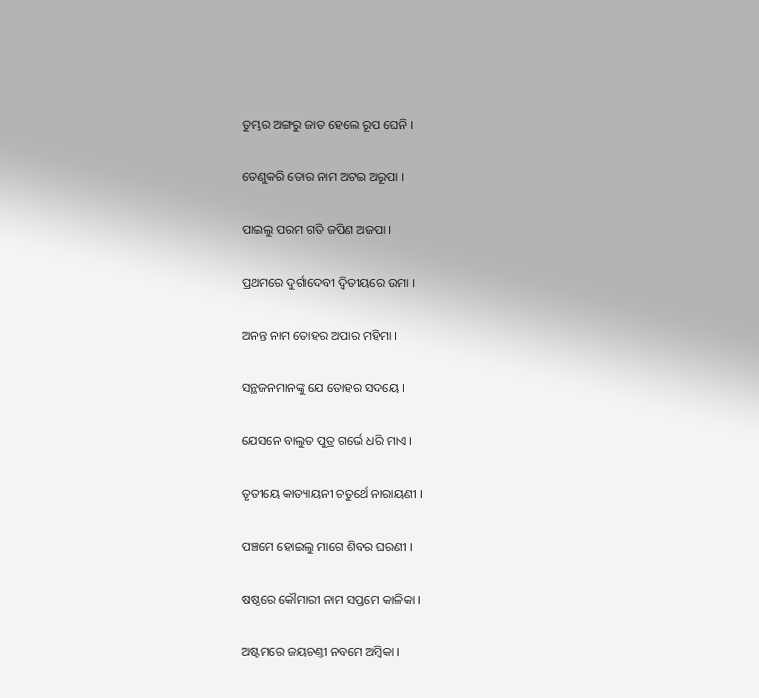ତୁମ୍ଭର ଅଙ୍ଗରୁ ଜାତ ହେଲେ ରୂପ ଘେନି ।

ତେଣୁକରି ତୋର ନାମ ଅଟଇ ଅରୂପା ।

ପାଇଲୁ ପରମ ଗତି ଜପିଣ ଅଜପା ।

ପ୍ରଥମରେ ଦୁର୍ଗାଦେବୀ ଦ୍ୱିତୀୟରେ ଉମା ।

ଅନନ୍ତ ନାମ ତୋହର ଅପାର ମହିମା ।

ସନ୍ଥଜନମାନଙ୍କୁ ଯେ ତୋହର ସଦୟେ ।

ଯେସନେ ବାଲୁତ ପୁତ୍ର ଗର୍ଭେ ଧରି ମାଏ ।

ତୃତୀୟେ କାତ୍ୟାୟନୀ ଚତୁର୍ଥେ ନାରାୟଣୀ ।

ପଞ୍ଚମେ ହୋଇଲୁ ମାଗେ ଶିବର ଘରଣୀ ।

ଷଷ୍ଠରେ କୌମାରୀ ନାମ ସପ୍ତମେ କାଳିକା ।

ଅଷ୍ଟମରେ ଜୟଚଣ୍ତୀ ନବମେ ଅମ୍ୱିକା ।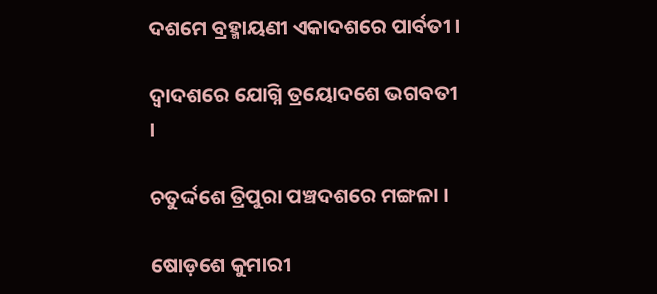ଦଶମେ ବ୍ରହ୍ମାୟଣୀ ଏକାଦଶରେ ପାର୍ବତୀ ।

ଦ୍ୱାଦଶରେ ଯୋଗ୍ନି ତ୍ରୟୋଦଶେ ଭଗବତୀ ।

ଚତୁର୍ଦ୍ଦଶେ ତ୍ରିପୁରା ପଞ୍ଚଦଶରେ ମଙ୍ଗଳା ।

ଷୋଡ଼ଶେ କୁମାରୀ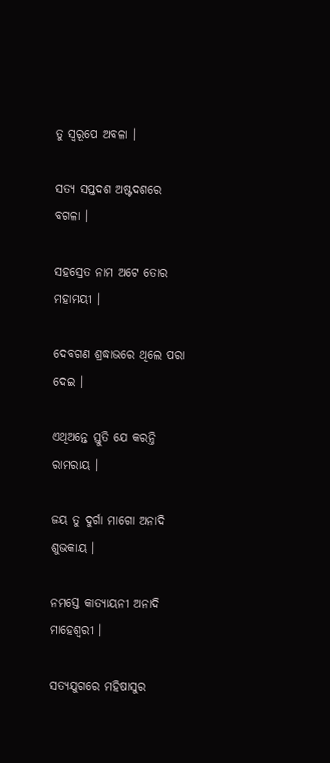ତୁ ସ୍ୱରୂପେ ଅବଳା ।

ସତ୍ୟ ସପ୍ତଦଶ ଅଷ୍ଟଦଶରେ ବଗଳା ।

ସହସ୍ରେତ ନାମ ଅଟେ ତୋର ମହାମୟୀ ।

ଦେବଗଣ ଶ୍ରଦ୍ଧାଭରେ ଥିଲେ ପରା ଦେଇ ।

ଏଥିଅନ୍ତେ ସ୍ତୁତି ଯେ କରନ୍ତି ରାମରାୟ ।

ଜୟ ତୁ ଦୁର୍ଗା ମାଗୋ ଅନାଦି ଶୁଭକାୟ ।

ନମସ୍ତେ କାତ୍ୟାୟନୀ ଅନାଦି ମାହେଶ୍ୱରୀ ।

ସତ୍ୟଯୁଗରେ ମହିଷାସୁର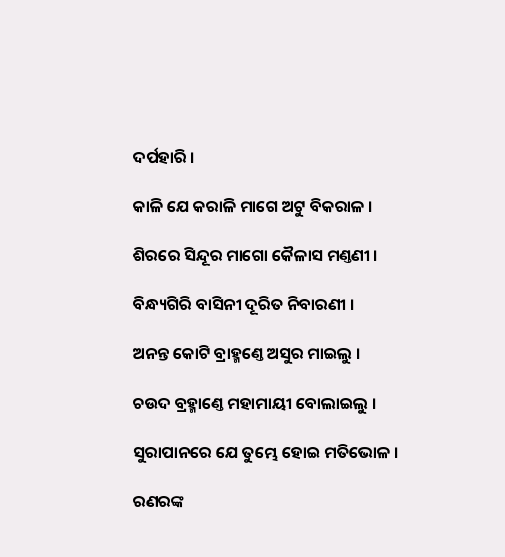ଦର୍ପହାରି ।

କାଳି ଯେ କରାଳି ମାଗେ ଅଟୁ ବିକରାଳ ।

ଶିରରେ ସିନ୍ଦୂର ମାଗୋ କୈଳାସ ମଣ୍ତଣୀ ।

ବିନ୍ଧ୍ୟଗିରି ବାସିନୀ ଦୂରିତ ନିବାରଣୀ ।

ଅନନ୍ତ କୋଟି ବ୍ରାହ୍ମଣ୍ତେ ଅସୁର ମାଇଲୁ ।

ଚଉଦ ବ୍ରହ୍ମାଣ୍ତେ ମହାମାୟୀ ବୋଲାଇଲୁ ।

ସୁରାପାନରେ ଯେ ତୁମ୍ଭେ ହୋଇ ମତିଭୋଳ ।

ରଣରଙ୍କ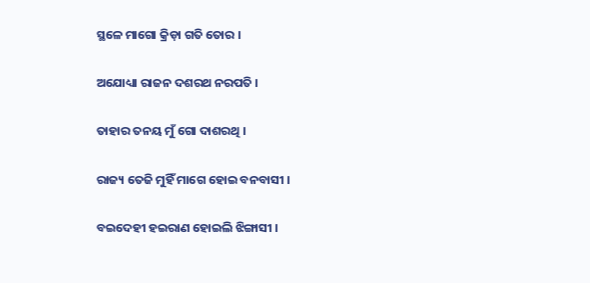ସ୍ଥଳେ ମାଗୋ କ୍ରିଡ଼ା ଗତି ତୋର ।

ଅଯୋଧ୍ୟା ରାଜନ ଦଶରଥ ନରପତି ।

ତାହାର ତନୟ ମୁଁ ଗୋ ଦାଶରଥି ।

ରାଜ୍ୟ ତେଜି ମୁହିଁ ମାଗେ ହୋଇ ବନବାସୀ ।

ବଇଦେହୀ ହଇରାଣ ହୋଇଲି ଝିଙ୍ଗାସୀ ।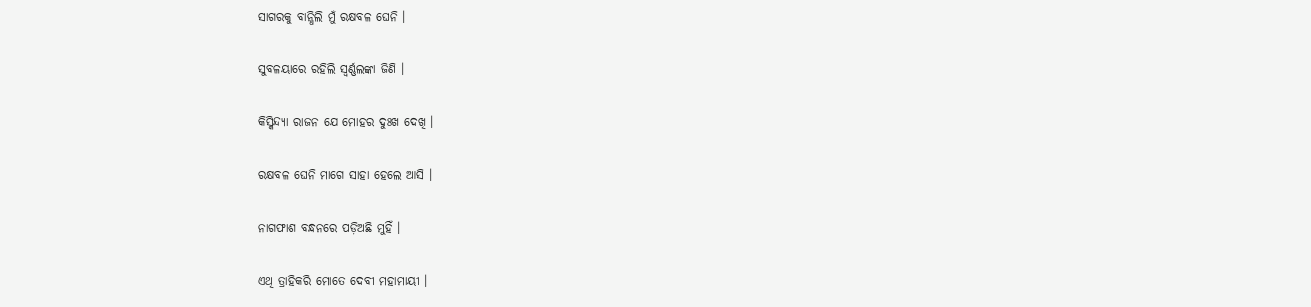ସାଗରକୁ ବାନ୍ଧିଲି ମୁଁ ରକ୍ଷବଳ ଘେନି ।

ସୁବଳୟାରେ ରହିଲି ସ୍ୱର୍ଣ୍ଣଲଙ୍କା ଜିଣି ।

କିସ୍କିନ୍ଦ୍ୟା ରାଜନ ଯେ ମୋହର ଦୁଃଖ ଦେଖି ।

ରକ୍ଷବଳ ଘେନି ମାଗେ ସାହା ହେଲେ ଆସି ।

ନାଗଫାଶ ବନ୍ଧନରେ ପଡ଼ିଅଛି ମୁହିଁ ।

ଏଥି ତ୍ରାହିକରି ମୋତେ ଦେବୀ ମହାମାୟୀ ।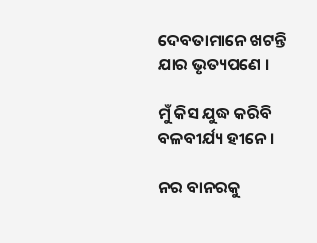ଦେବତାମାନେ ଖଟନ୍ତି ଯାର ଭୃତ୍ୟପଣେ ।

ମୁଁ କିସ ଯୁଦ୍ଧ କରିବି ବଳବୀର୍ଯ୍ୟ ହୀନେ ।

ନର ବାନରକୁ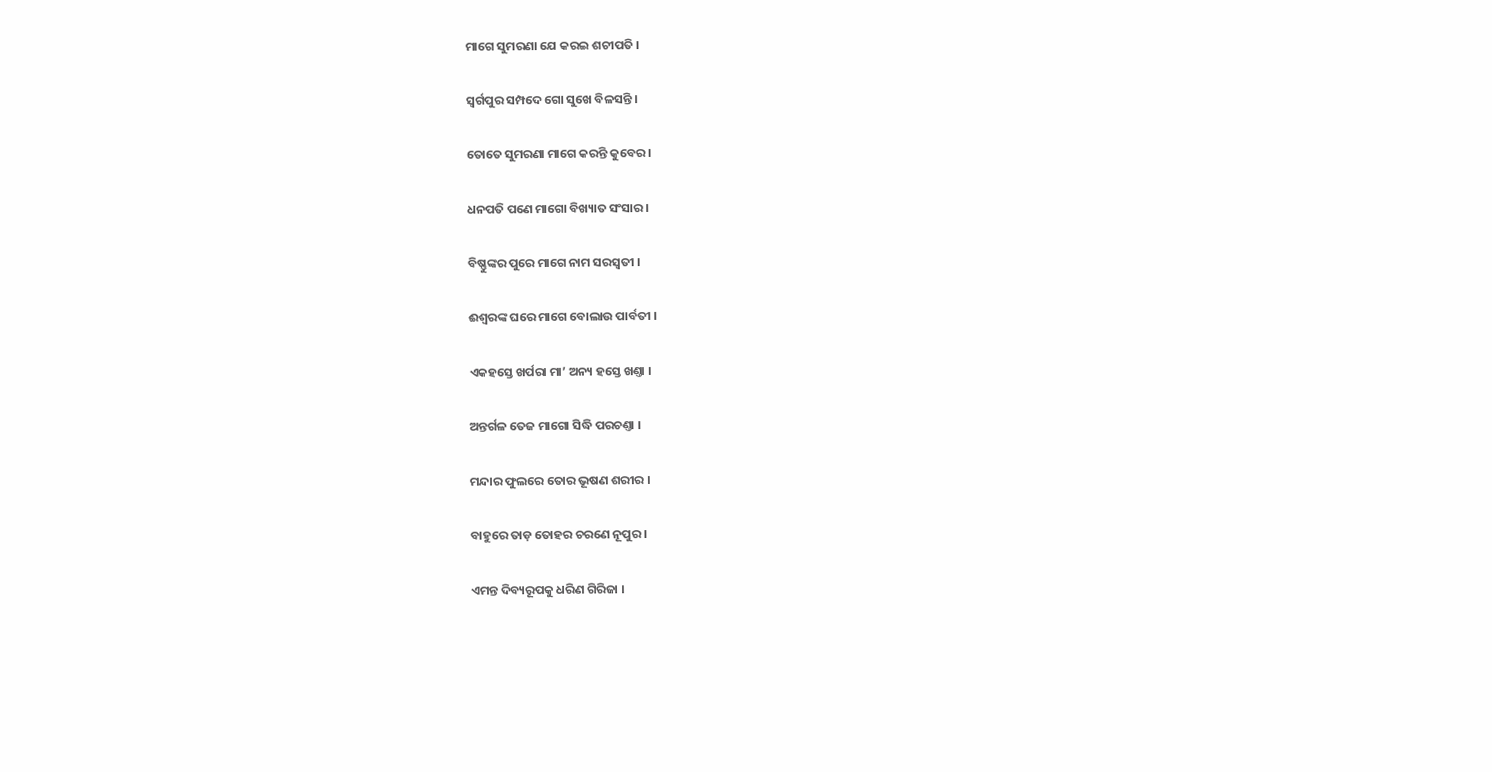ମାଗେ ସୁମରଣା ଯେ କରଇ ଶଚୀପତି ।

ସ୍ୱର୍ଗପୁର ସମ୍ପଦେ ଗୋ ସୁଖେ ବିଳସନ୍ତି ।

ତୋତେ ସୁମରଣା ମାଗେ କରନ୍ତି କୁବେର ।

ଧନପତି ପଣେ ମାଗୋ ବିଖ୍ୟାତ ସଂସାର ।

ବିଷ୍ଣୁଙ୍କର ପୁରେ ମାଗେ ନାମ ସରସ୍ୱତୀ ।

ଈଶ୍ୱରଙ୍କ ଘରେ ମାଗେ ବୋଲାଉ ପାର୍ବତୀ ।

ଏକହସ୍ତେ ଖର୍ପରା ମା’ ଅନ୍ୟ ହସ୍ତେ ଖଣ୍ତା ।

ଅନ୍ତର୍ଗଳ ତେଜ ମାଗୋ ସିଦ୍ଧି ପରଚଣ୍ତା ।

ମନ୍ଦାର ଫୁଲରେ ତୋର ଭୂଷଣ ଶରୀର ।

ବାହୁରେ ତାଡ଼ ତୋହର ଚରଣେ ନୂପୁର ।

ଏମନ୍ତ ଦିବ୍ୟରୂପକୁ ଧରିଣ ଗିରିଜା ।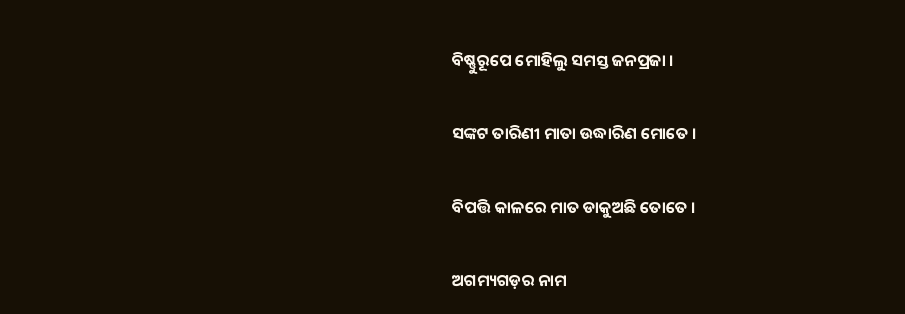ବିଷ୍ଣୁରୂପେ ମୋହିଲୁ ସମସ୍ତ ଜନପ୍ରଜା ।

ସଙ୍କଟ ତାରିଣୀ ମାତା ଉଦ୍ଧାରିଣ ମୋତେ ।

ବିପତ୍ତି କାଳରେ ମାତ ଡାକୁଅଛି ତୋତେ ।

ଅଗମ୍ୟଗଡ଼ର ନାମ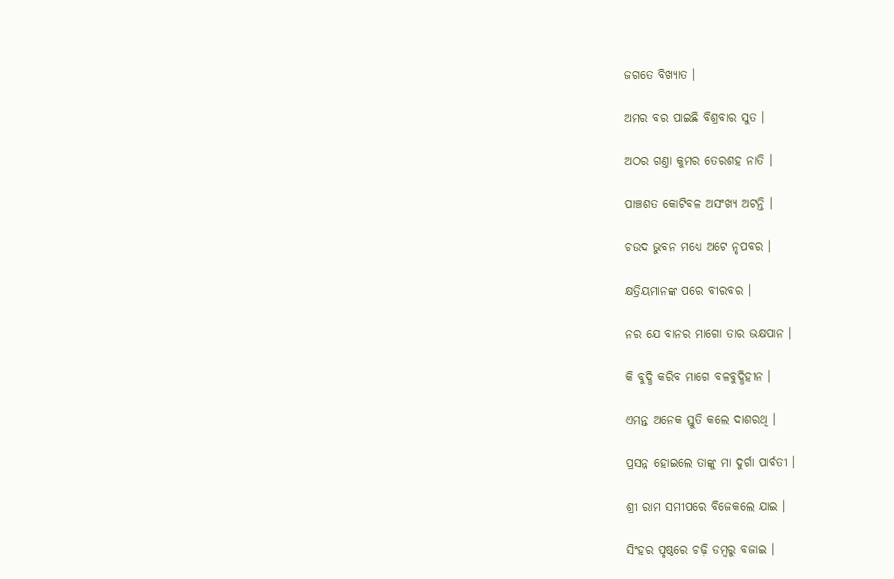ଜଗତେ ବିଖ୍ୟାତ ।

ଅମର ବର ପାଇଛି ବିଶ୍ରବାର ସୁତ ।

ଅଠର ଗଣ୍ତା କୁମର ତେରଶହ ନାତି ।

ପାଞ୍ଚଶତ କୋଟିବଳ ଅସଂଖ୍ୟ ଅଟନ୍ତି ।

ଚଉଦ ଭୁବନ ମଧ୍ୟେ ଅଟେ ନୃପବର ।

କ୍ଷତ୍ରିୟମାନଙ୍କ ପରେ ବୀରବର ।

ନର ଯେ ବାନର ମାଗୋ ତାର ଭକ୍ଷପାନ ।

କି ବୁଦ୍ଧି କରିବ ମାଗେ ବଳବୁଦ୍ଧିହୀନ ।

ଏମନ୍ତ ଅନେକ ସ୍ତୁତି କଲେ ଦାଶରଥି ।

ପ୍ରସନ୍ନ ହୋଇଲେ ତାଙ୍କୁ ମା ଦୁର୍ଗା ପାର୍ବତୀ ।

ଶ୍ରୀ ରାମ ସମୀପରେ ବିଜେକଲେ ଯାଇ ।

ସିଂହର ପୃଷ୍ଠରେ ଚଢ଼ି ଡମ୍ୱରୁ ବଜାଇ ।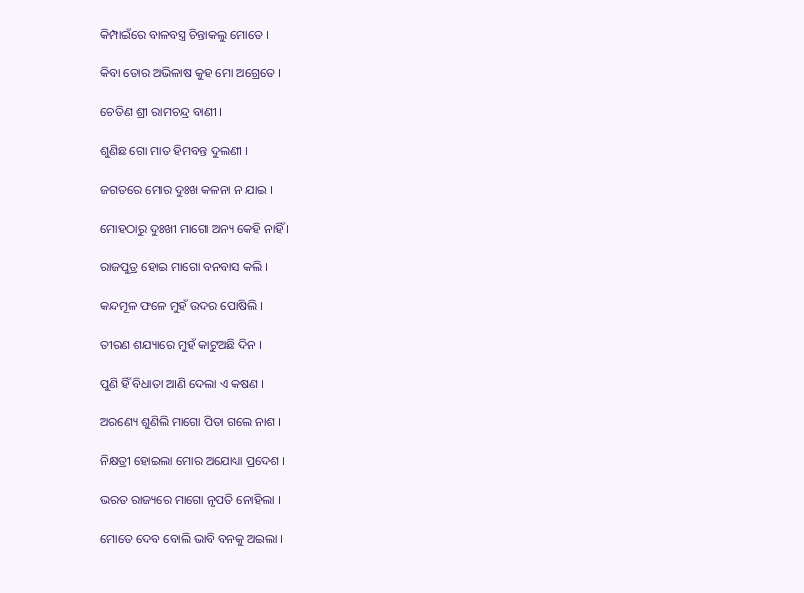କିମ୍ପାଇଁରେ ବାଳବସ୍ତ୍ର ଚିନ୍ତାକଲୁ ମୋତେ ।

କିବା ତୋର ଅଭିଳାଷ କୁହ ମୋ ଅଗ୍ରେତେ ।

ଚେତିଣ ଶ୍ରୀ ରାମଚନ୍ଦ୍ର ବାଣୀ ।

ଶୁଣିଛ ଗୋ ମାତ ହିମବନ୍ତ ଦୁଲଣୀ ।

ଜଗତରେ ମୋର ଦୁଃଖ କଳନା ନ ଯାଇ ।

ମୋହଠାରୁ ଦୁଃଖୀ ମାଗୋ ଅନ୍ୟ କେହି ନାହିଁ ।

ରାଜପୁତ୍ର ହୋଇ ମାଗୋ ବନବାସ କଲି ।

କନ୍ଦମୂଳ ଫଳେ ମୁହଁ ଉଦର ପୋଷିଲି ।

ତୀରଣ ଶଯ୍ୟାରେ ମୁହଁ କାଟୁଅଛି ଦିନ ।

ପୁଣି ହିଁ ବିଧାତା ଆଣି ଦେଲା ଏ କଷଣ ।

ଅରଣ୍ୟେ ଶୁଣିଲି ମାଗୋ ପିତା ଗଲେ ନାଶ ।

ନିକ୍ଷତ୍ରୀ ହୋଇଲା ମୋର ଅଯୋଧ୍ୟା ପ୍ରଦେଶ ।

ଭରତ ରାଜ୍ୟରେ ମାଗୋ ନୃପତି ନୋହିଲା ।

ମୋତେ ଦେବ ବୋଲି ଭାବି ବନକୁ ଅଇଲା ।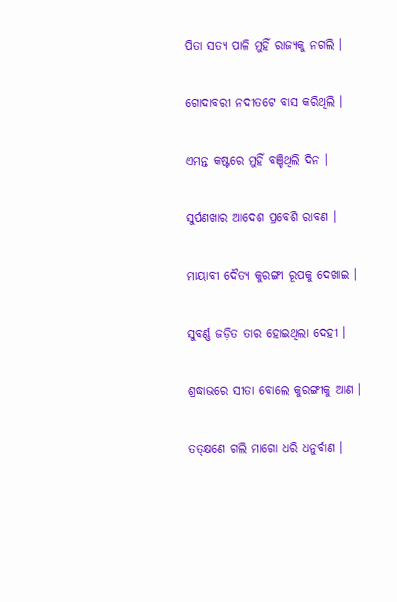ପିତା ସତ୍ୟ ପାଳି ମୁହିଁ ରାଜ୍ୟକୁ ନଗଲି ।

ଗୋଦାବରୀ ନଦୀତଟେ ବାସ କରିଥିଲି ।

ଏମନ୍ତ କଷ୍ଟରେ ମୁହିଁ ବଞ୍ଚିଥିଲି ଦିନ ।

ସୁର୍ପଣଖାର ଆଦେଶ ପ୍ରବେଶି ରାବଣ ।

ମାୟାବୀ ଦୈତ୍ୟ କୁରଙ୍ଗୀ ରୂପକୁ ଦେଖାଇ ।

ସୁବର୍ଣ୍ଣ ଜଡ଼ିତ ତାର ହୋଇଥିଲା ଦେହୀ ।

ଶ୍ରଦ୍ଧାଭରେ ସୀତା ବୋଲେ କୁରଙ୍ଗୀକୁ ଆଣ ।

ତତ୍‍କ୍ଷଣେ ଗଲି ମାଗୋ ଧରି ଧନୁର୍ବାଣ ।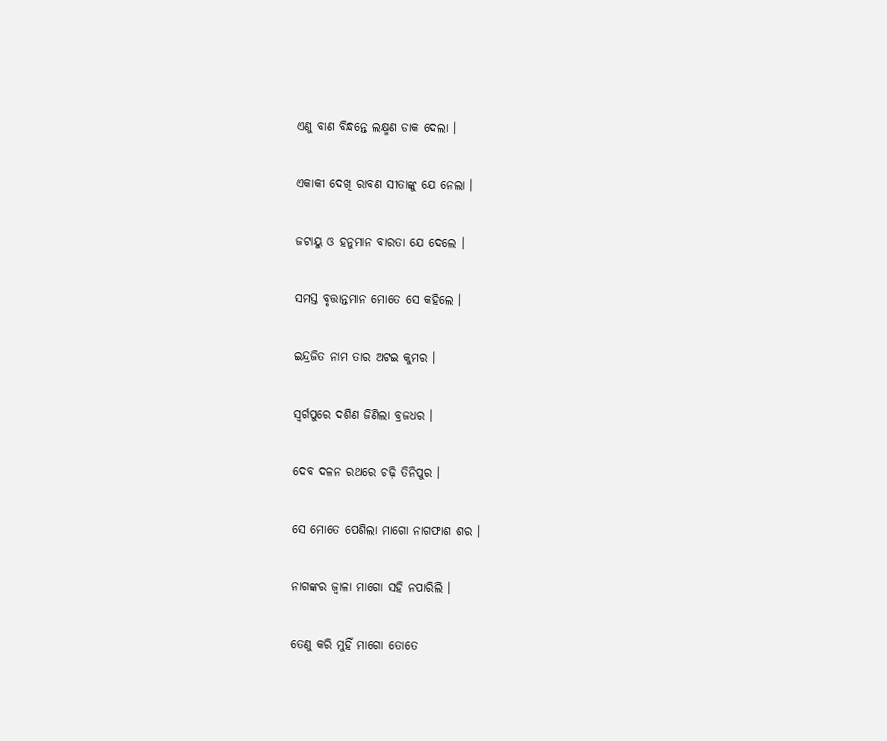ଏଣୁ ବାଣ ବିନ୍ଧନ୍ତେ ଲକ୍ଷ୍ମଣ ଡାକ ଦେଲା ।

ଏକାକୀ ଦେଖି ରାବଣ ସୀତାଙ୍କୁ ଯେ ନେଲା ।

ଜଟାୟୁ ଓ ହନୁମାନ ବାରତା ଯେ ଦେଲେ ।

ସମସ୍ତ ବୃତ୍ତାନ୍ତମାନ ମୋତେ ସେ କହିଲେ ।

ଇନ୍ଦ୍ରଜିତ ନାମ ତାର ଅଟଇ କୁମର ।

ସ୍ୱର୍ଗପୁରେ ଦଶିଣ ଜିଣିଲା ବ୍ରଜଧର ।

ଦେବ ଦଳନ ରଥରେ ଚଢ଼ି ତିନିପୁର ।

ସେ ମୋତେ ପେଶିଲା ମାଗୋ ନାଗଫାଶ ଶର ।

ନାଗଙ୍କର ଜ୍ୱାଳା ମାଗୋ ସହି ନପାରିଲି ।

ତେଣୁ କରି ମୁହିଁ ମାଗୋ ତୋତେ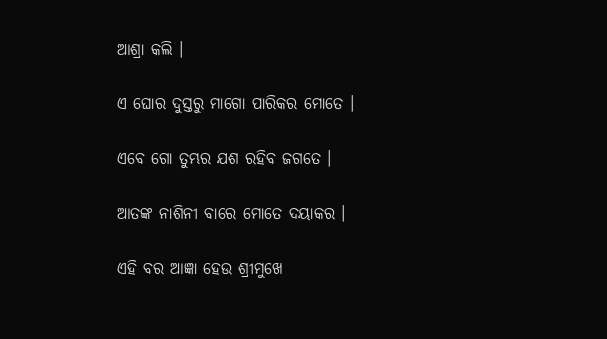ଆଶ୍ରା କଲି ।

ଏ ଘୋର ଦୁସ୍ତରୁ ମାଗୋ ପାରିକର ମୋତେ ।

ଏବେ ଗୋ ତୁମ୍ଭର ଯଶ ରହିବ ଜଗତେ ।

ଆତଙ୍କ ନାଶିନୀ ବାରେ ମୋତେ ଦୟାକର ।

ଏହି ବର ଆଜ୍ଞା ହେଉ ଶ୍ରୀମୁଖେ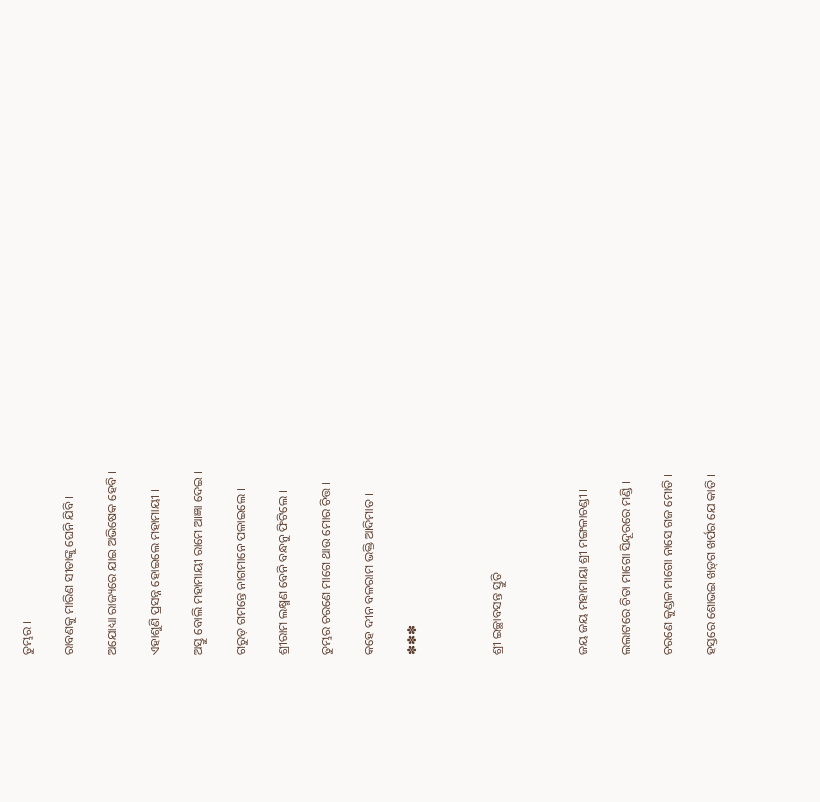ତୁମ୍ଭର ।

ରାବଣକୁ ମାରିଣ ସୀତାଙ୍କୁ ଘେନି ଯିବି ।

ଅଯୋଧ୍ୟା ରାଜ୍ୟରେ ଯାଇ ଅଭିଷେକ ହେବି ।

ଏହାଶୁଣି ପ୍ରସନ୍ନ ହୋଇଲେ ମହାମାୟୀ ।

ଅସ୍ତୁ ବୋଲି ମହାମାୟୀ ରାମେ ଆଜ୍ଞା ଦେଇ ।

ଗରୁଡ଼ ଗମନ୍ତେ ନାଗମାନେ ପଳାଇଲେ ।

ଶ୍ରୀରାମ ଲକ୍ଷ୍ମଣ ବେନି ବନ୍ଧନୁ ଫିଟିଲେ ।

ତୁମ୍ଭର ଚରଣେ ମାଗେ ଥାଉ ମୋର ଚିତ୍ତ ।

କହେ ଦୀନ ବଳରାମ ଭକ୍ତି ଆଦିମାତ ।

✽✽✽



ଶ୍ରୀ ଇଚ୍ଛାବସନ୍ତ ସ୍ତୁତି



ଜୟ ଜୟ ମହାମାୟା ଶ୍ରୀ ମଙ୍ଗଳାଚଣ୍ଡୀ ।

ଲଲାଟରେ ଚିତା ମାଗୋ ସିନ୍ଦୂରରେ ମଣ୍ଡି ।

ଚରଣେ କୁଣ୍ଡଳ ମାଗୋ ନାସେ ଗଜ ମୋତି ।

ହସ୍ତରେ ଶୋଭଇ ଖଡ଼୍‍ଗ ଖର୍ପର ଯେ କାତି ।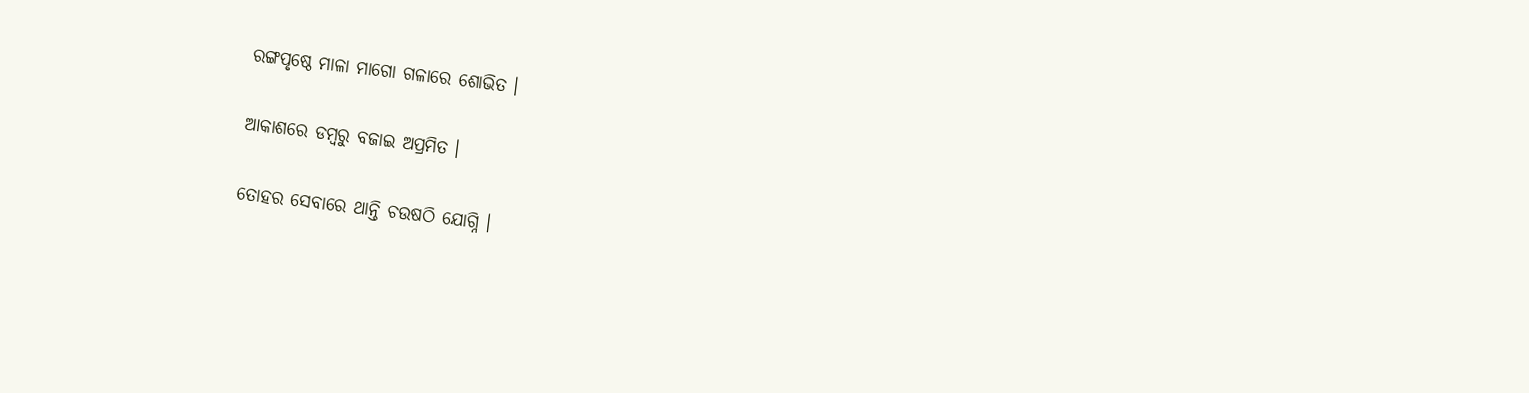ରଙ୍ଗପୃଷ୍ଠେ ମାଳା ମାଗୋ ଗଳାରେ ଶୋଭିତ ।

ଆକାଶରେ ଡମ୍ବରୁ ବଜାଇ ଅପ୍ରମିତ ।

ତୋହର ସେବାରେ ଥାନ୍ତି ଚଉଷଠି ଯୋଗ୍ନି ।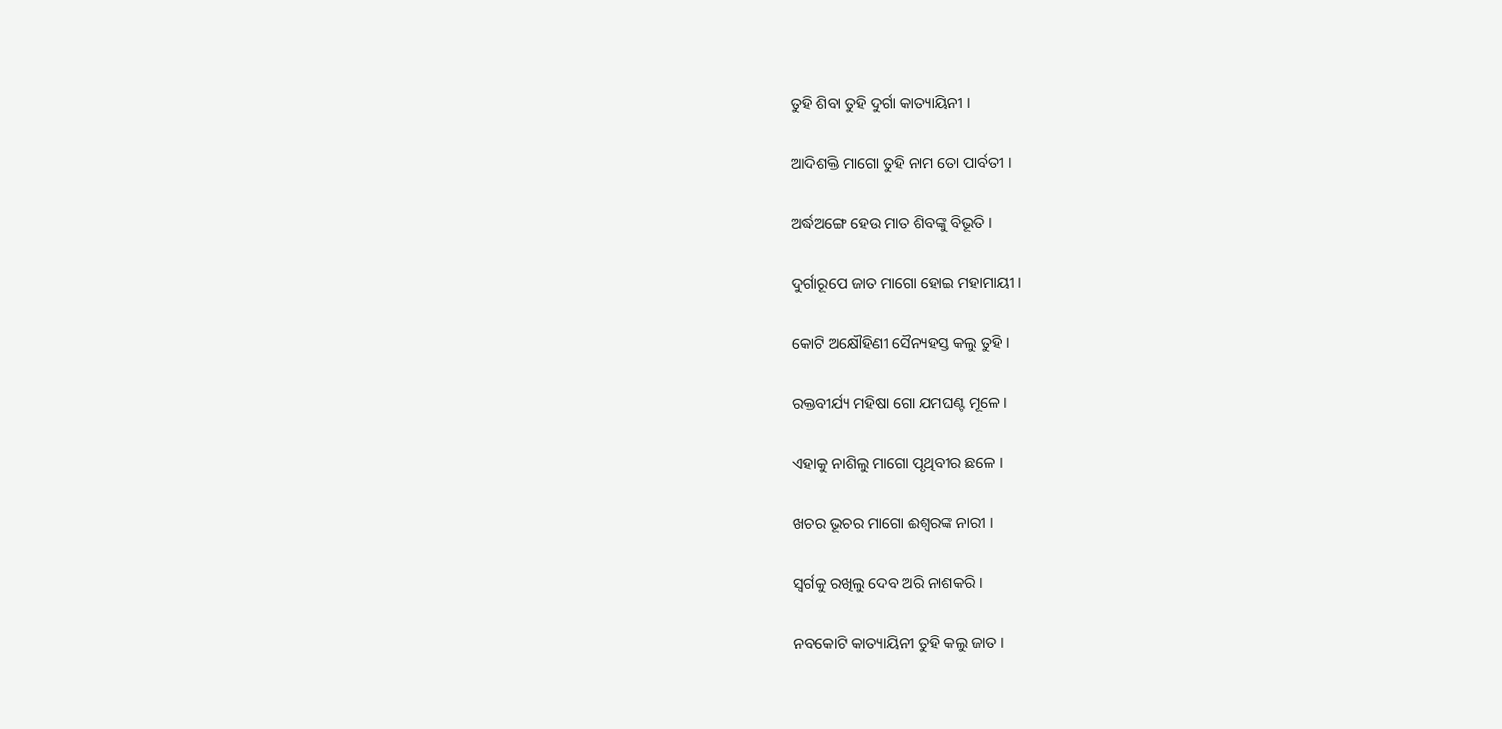ତୁହି ଶିବା ତୁହି ଦୁର୍ଗା କାତ୍ୟାୟିନୀ ।

ଆଦିଶକ୍ତି ମାଗୋ ତୁହି ନାମ ତୋ ପାର୍ବତୀ ।

ଅର୍ଦ୍ଧଅଙ୍ଗେ ହେଉ ମାତ ଶିବଙ୍କୁ ବିଭୂତି ।

ଦୁର୍ଗାରୂପେ ଜାତ ମାଗୋ ହୋଇ ମହାମାୟୀ ।

କୋଟି ଅକ୍ଷୌହିଣୀ ସୈନ୍ୟହସ୍ତ କଲୁ ତୁହି ।

ରକ୍ତବୀର୍ଯ୍ୟ ମହିଷା ଗୋ ଯମଘଣ୍ଟ ମୂଳେ ।

ଏହାକୁ ନାଶିଲୁ ମାଗୋ ପୃଥିବୀର ଛଳେ ।

ଖଚର ଭୂଚର ମାଗୋ ଈଶ୍ଵରଙ୍କ ନାରୀ ।

ସ୍ଵର୍ଗକୁ ରଖିଲୁ ଦେବ ଅରି ନାଶକରି ।

ନବକୋଟି କାତ୍ୟାୟିନୀ ତୁହି କଲୁ ଜାତ ।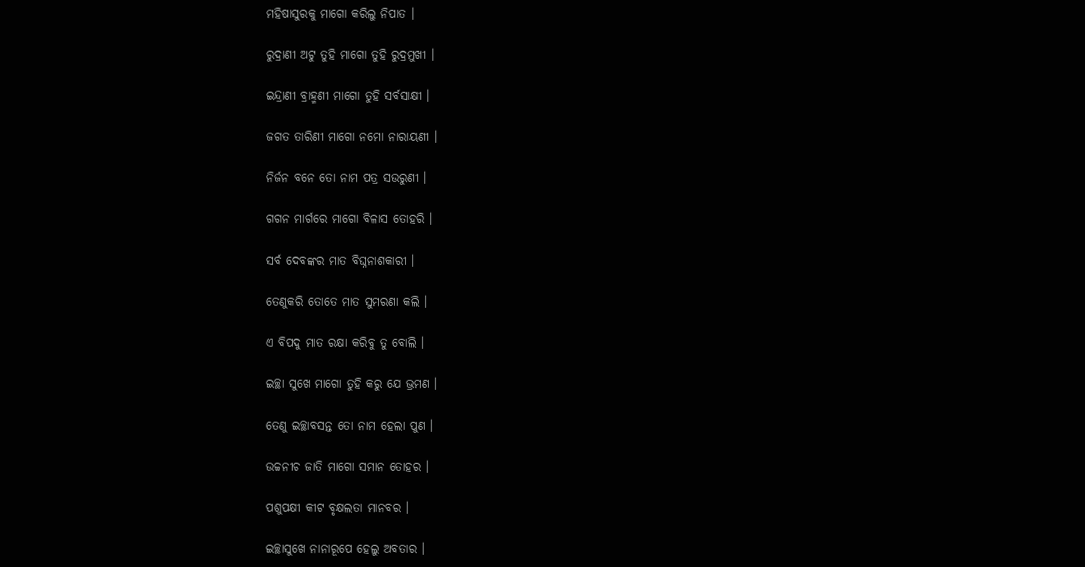ମହିଷାସୁରକୁ ମାଗୋ କରିଲୁ ନିପାତ ।

ରୁଦ୍ରାଣୀ ଅଟୁ ତୁହି ମାଗୋ ତୁହି ରୁଦ୍ରମୁଖୀ ।

ଇନ୍ଦ୍ରାଣୀ ବ୍ରାହ୍ମଣୀ ମାଗୋ ତୁହି ସର୍ବସାକ୍ଷୀ ।

ଜଗତ ତାରିଣୀ ମାଗୋ ନମୋ ନାରାୟଣୀ ।

ନିର୍ଜନ ବନେ ତୋ ନାମ ପତ୍ର ସଉରୁଣୀ ।

ଗଗନ ମାର୍ଗରେ ମାଗୋ ବିଳାସ ତୋହରି ।

ସର୍ବ ଦେବଙ୍କର ମାତ ବିଘ୍ନନାଶକାରୀ ।

ତେଣୁକରି ତୋତେ ମାତ ସୁମରଣା କଲି ।

ଏ ବିପଦୁ ମାତ ରକ୍ଷା କରିବୁ ତୁ ବୋଲି ।

ଇଚ୍ଛା ସୁଖେ ମାଗୋ ତୁହି କରୁ ଯେ ଭ୍ରମଣ ।

ତେଣୁ ଇଚ୍ଛାବସନ୍ତ ତୋ ନାମ ହେଲା ପୁଣ ।

ଉଚ୍ଚନୀଚ ଜାତି ମାଗୋ ସମାନ ତୋହର ।

ପଶୁପକ୍ଷୀ କୀଟ ବୃକ୍ଷଲତା ମାନବର ।

ଇଚ୍ଛାସୁଖେ ନାନାରୂପେ ହେଲୁ ଅବତାର ।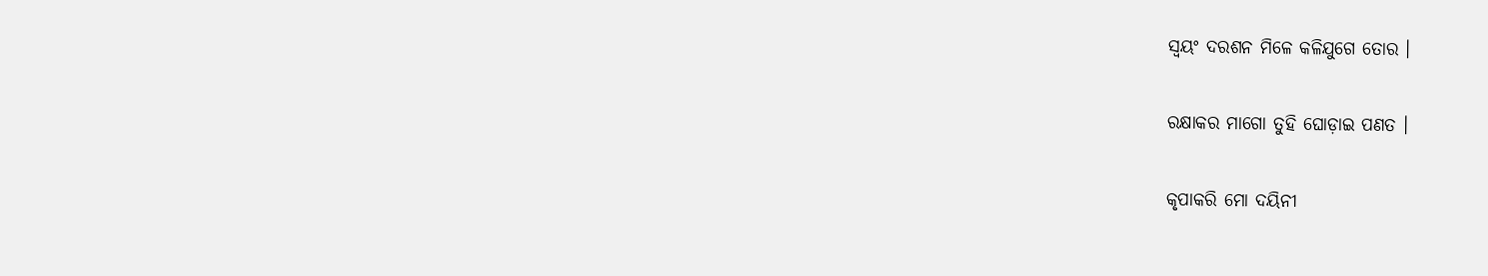ସ୍ଵୟଂ ଦରଶନ ମିଳେ କଳିଯୁଗେ ତୋର ।

ରକ୍ଷାକର ମାଗୋ ତୁହି ଘୋଡ଼ାଇ ପଣତ ।

କୃପାକରି ମୋ ଦୟିନୀ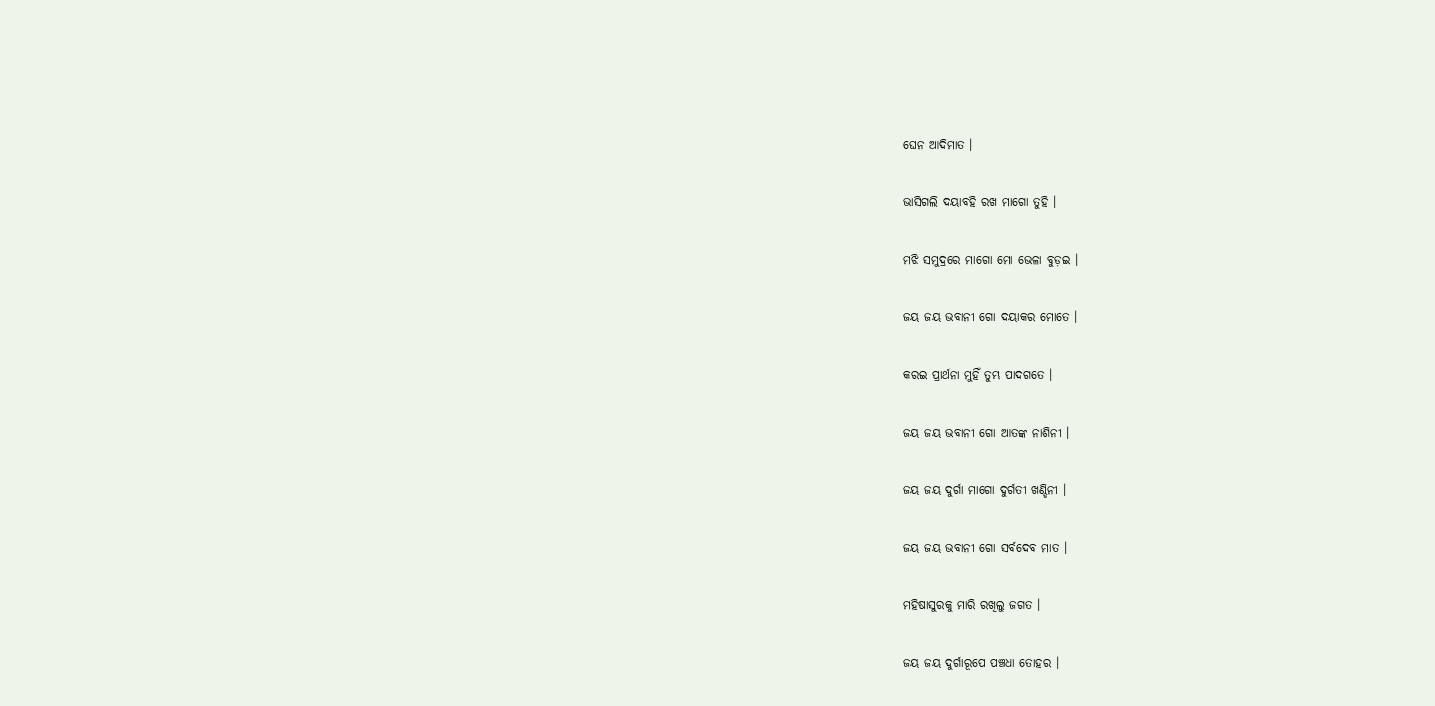ଘେନ ଆଦିମାତ ।

ଭାସିଗଲି ଦୟାବହି ରଖ ମାଗୋ ତୁହି ।

ମଝି ସମୁଦ୍ରରେ ମାଗୋ ମୋ ଭେଳା ବୁଡ଼ଇ ।

ଜୟ ଜୟ ଭବାନୀ ଗୋ ଦୟାକର ମୋତେ ।

କରଇ ପ୍ରାର୍ଥନା ମୁହିଁ ତୁମ୍ଭ ପାଦଗତେ ।

ଜୟ ଜୟ ଭବାନୀ ଗୋ ଆତଙ୍କ ନାଶିନୀ ।

ଜୟ ଜୟ ଦୁର୍ଗା ମାଗୋ ଦୁର୍ଗତୀ ଖଣ୍ଡିନୀ ।

ଜୟ ଜୟ ଭବାନୀ ଗୋ ସର୍ବଦେବ ମାତ ।

ମହିଷାସୁରକୁ ମାରି ରଖିଲୁ ଜଗତ ।

ଜୟ ଜୟ ଦୁର୍ଗାରୂପେ ପଞ୍ଚଧା ତୋହର ।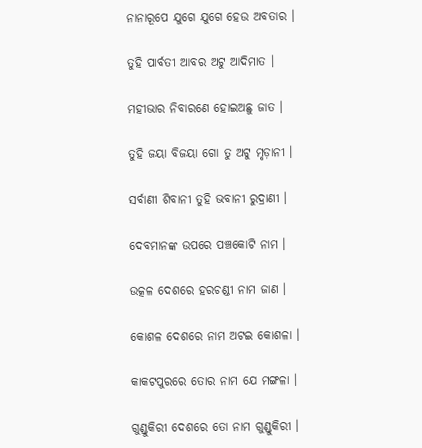ନାନାରୂପେ ଯୁଗେ ଯୁଗେ ହେଉ ଅବତାର ।

ତୁହି ପାର୍ବତୀ ଆବର ଅଟୁ ଆଦିମାତ ।

ମହୀଭାର ନିବାରଣେ ହୋଇଅଛୁ ଜାତ ।

ତୁହି ଜୟା ବିଜୟା ଗୋ ତୁ ଅଟୁ ମୃଡ଼ାନୀ ।

ସର୍ବାଣୀ ଶିବାନୀ ତୁହି ଭବାନୀ ରୁଦ୍ରାଣୀ ।

ଦେବମାନଙ୍କ ଉପରେ ପଞ୍ଚକୋଟି ନାମ ।

ଉତ୍କଳ ଦେଶରେ ହରଚଣ୍ଡୀ ନାମ ଜାଣ ।

କୋଶଳ ଦେଶରେ ନାମ ଅଟଇ କୋଶଳା ।

କାକଟପୁରରେ ତୋର ନାମ ଯେ ମଙ୍ଗଳା ।

ଗୁଣ୍ଡୁକିରୀ ଦେଶରେ ତୋ ନାମ ଗୁଣ୍ଡୁକିରୀ ।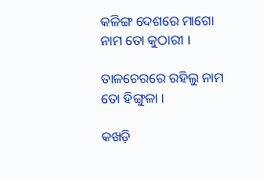କଳିଙ୍ଗ ଦେଶରେ ମାଗୋ ନାମ ତୋ କୁଠାରୀ ।

ତାଳଚେରରେ ରହିଲୁ ନାମ ତୋ ହିଙ୍ଗୁଳା ।

କଖଡ଼ି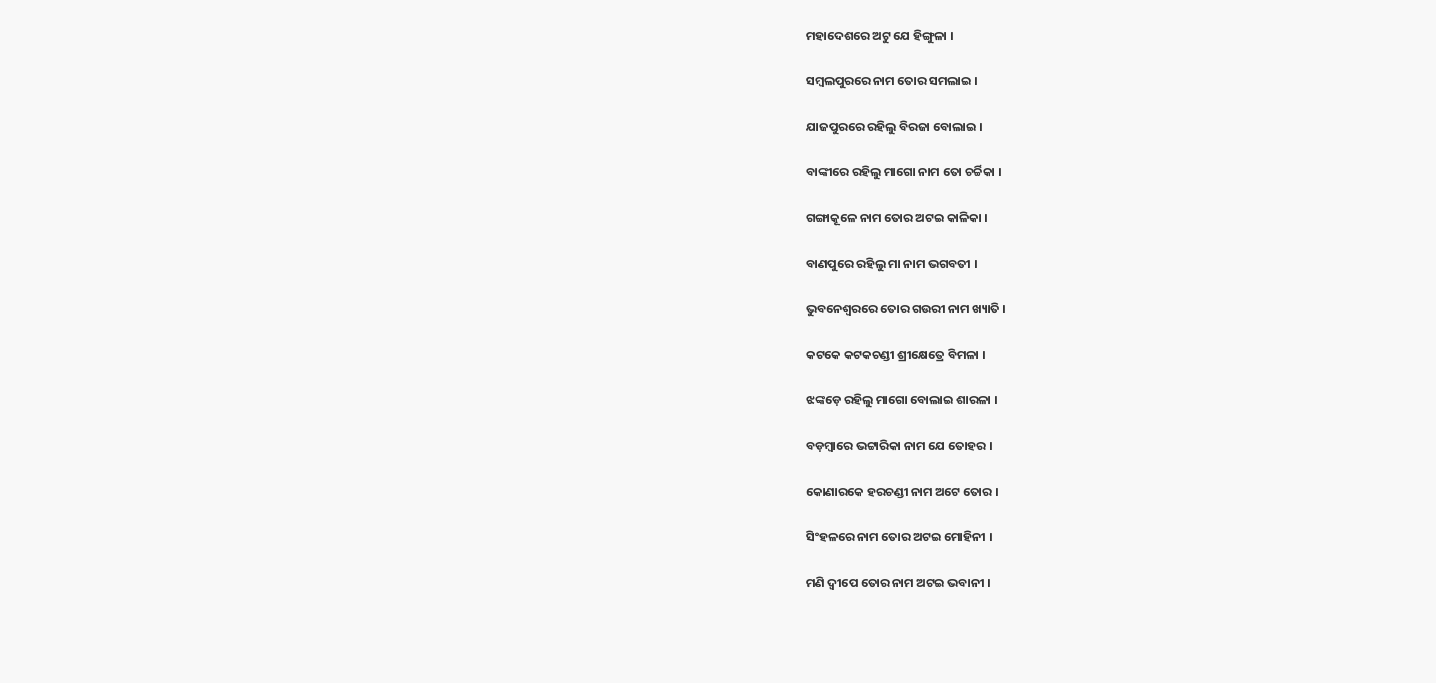ମହାଦେଶରେ ଅଟୁ ଯେ ହିଙ୍ଗୁଳା ।

ସମ୍ବଲପୁରରେ ନାମ ତୋର ସମଲାଇ ।

ଯାଜପୁରରେ ରହିଲୁ ବିରଜା ବୋଲାଇ ।

ବାଙ୍କୀରେ ରହିଲୁ ମାଗୋ ନାମ ତୋ ଚର୍ଚ୍ଚିକା ।

ଗଙ୍ଗାକୂଳେ ନାମ ତୋର ଅଟଇ କାଳିକା ।

ବାଣପୁରେ ରହିଲୁ ମା ନାମ ଭଗବତୀ ।

ଭୁବନେଶ୍ୱରରେ ତୋର ଗଉରୀ ନାମ ଖ୍ୟାତି ।

କଟକେ କଟକଚଣ୍ଡୀ ଶ୍ରୀକ୍ଷେତ୍ରେ ବିମଳା ।

ଝଙ୍କଡ଼େ ରହିଲୁ ମାଗୋ ବୋଲାଇ ଶାରଳା ।

ବଡ଼ମ୍ବାରେ ଭଟ୍ଟାରିକା ନାମ ଯେ ତୋହର ।

କୋଣାରକେ ହରଚଣ୍ଡୀ ନାମ ଅଟେ ତୋର ।

ସିଂହଳରେ ନାମ ତୋର ଅଟଇ ମୋହିନୀ ।

ମଣି ଦ୍ୱୀପେ ତୋର ନାମ ଅଟଇ ଭବାନୀ ।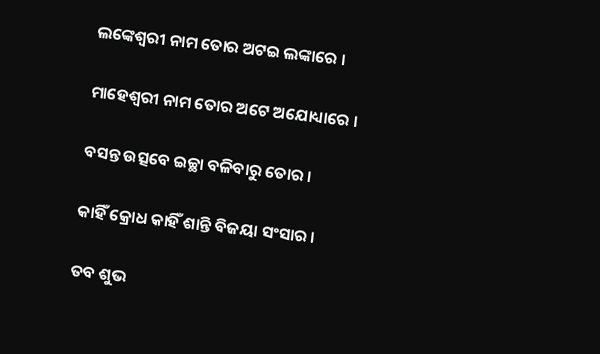ଲଙ୍କେଶ୍ଵରୀ ନାମ ତୋର ଅଟଇ ଲଙ୍କାରେ ।

ମାହେଶ୍ୱରୀ ନାମ ତୋର ଅଟେ ଅଯୋଧ୍ୟାରେ ।

ବସନ୍ତ ଉତ୍ସବେ ଇଚ୍ଛା ବଳିବାରୁ ତୋର ।

କାହିଁ କ୍ରୋଧ କାହିଁ ଶାନ୍ତି ବିଜୟା ସଂସାର ।

ତବ ଶୁଭ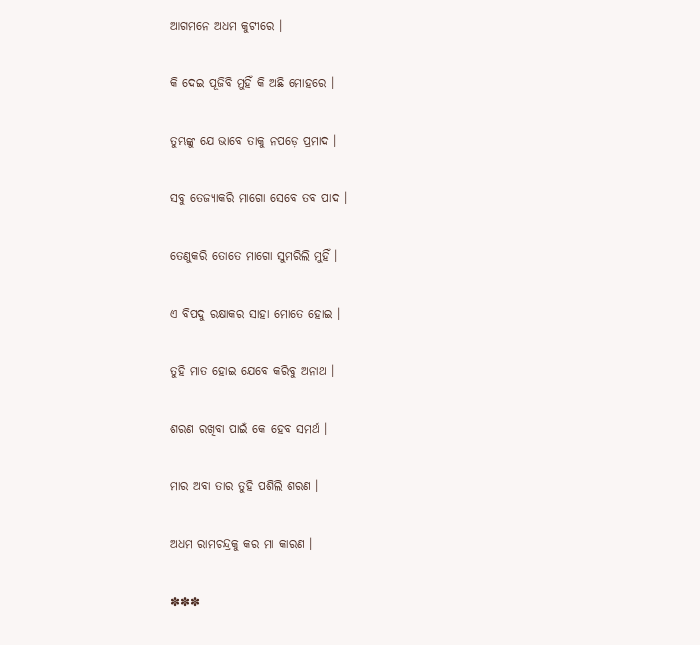ଆଗମନେ ଅଧମ କୁଟୀରେ ।

କି ଦେଇ ପୂଜିବି ମୁହିଁ କି ଅଛି ମୋହରେ ।

ତୁମ୍ଭଙ୍କୁ ଯେ ଭାବେ ତାକୁ ନପଡ଼େ ପ୍ରମାଦ ।

ସବୁ ତେଜ୍ୟାକରି ମାଗୋ ସେବେ ତବ ପାଦ ।

ତେଣୁକରି ତୋତେ ମାଗୋ ସୁମରିଲି ମୁହିଁ ।

ଏ ବିପଦୁ ରକ୍ଷାକର ସାହା ମୋତେ ହୋଇ ।

ତୁହି ମାତ ହୋଇ ଯେବେ କରିବୁ ଅନାଥ ।

ଶରଣ ରଖିବା ପାଇଁ କେ ହେବ ସମର୍ଥ ।

ମାର ଅବା ତାର ତୁହି ପଶିଲି ଶରଣ ।

ଅଧମ ରାମଚନ୍ଦ୍ରକୁ କର ମା କାରଣ ।

✽✽✽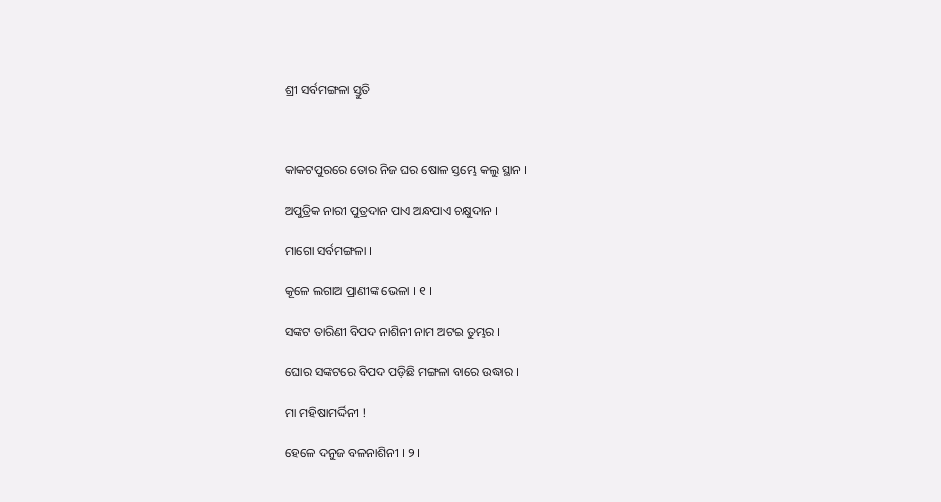ଶ୍ରୀ ସର୍ବମଙ୍ଗଳା ସ୍ତୁତି



କାକଟପୁରରେ ତୋର ନିଜ ଘର ଷୋଳ ସ୍ତମ୍ଭେ କଲୁ ସ୍ଥାନ ।

ଅପୁତ୍ରିକ ନାରୀ ପୁତ୍ରଦାନ ପାଏ ଅନ୍ଧପାଏ ଚକ୍ଷୁଦାନ ।

ମାଗୋ ସର୍ବମଙ୍ଗଳା ।

କୂଳେ ଲଗାଅ ପ୍ରାଣୀଙ୍କ ଭେଳା । ୧ ।

ସଙ୍କଟ ତାରିଣୀ ବିପଦ ନାଶିନୀ ନାମ ଅଟଇ ତୁମ୍ଭର ।

ଘୋର ସଙ୍କଟରେ ବିପଦ ପଡ଼ିଛି ମଙ୍ଗଳା ବାରେ ଉଦ୍ଧାର ।

ମା ମହିଷାମର୍ଦ୍ଦିନୀ !

ହେଳେ ଦନୁଜ ବଳନାଶିନୀ । ୨ ।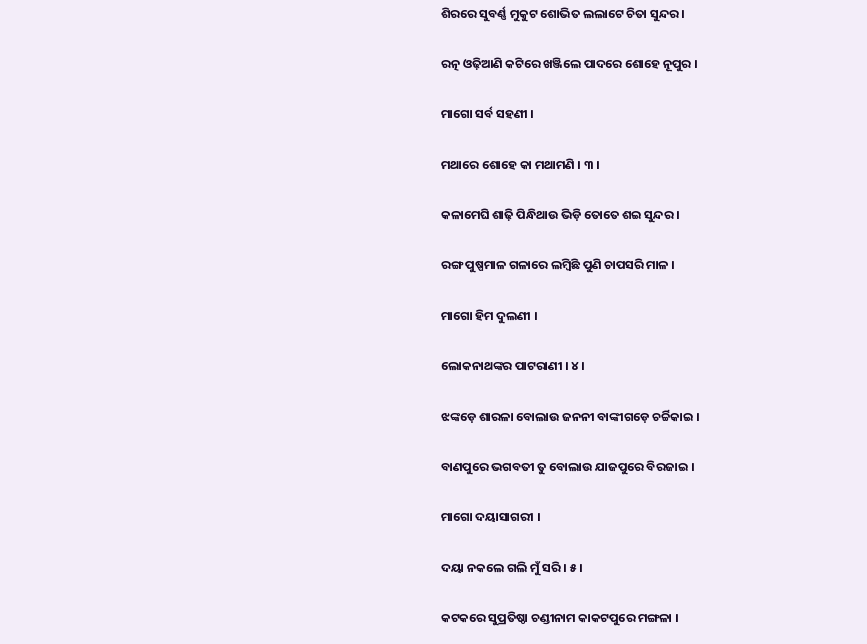ଶିରରେ ସୁବର୍ଣ୍ଣ ମୁକୁଟ ଶୋଭିତ ଲଲାଟେ ଚିତା ସୁନ୍ଦର ।

ରତ୍ନ ଓଢ଼ିଆଣି କଟିରେ ଖଞ୍ଜିଲେ ପାଦରେ ଶୋହେ ନୂପୁର ।

ମାଗୋ ସର୍ବ ସହଣୀ ।

ମଥାରେ ଶୋହେ କା ମଥାମଣି । ୩ ।

କଳାମେଘି ଶାଢ଼ି ପିନ୍ଧିଥାଉ ଭିଡ଼ି ତୋତେ ଶଇ ସୁନ୍ଦର ।

ରଙ୍ଗ ପୁଷ୍ପମାଳ ଗଳାରେ ଲମ୍ବିଛି ପୁଣି ଚାପସରି ମାଳ ।

ମାଗୋ ହିମ ଦୁଲଣୀ ।

ଲୋକନାଥଙ୍କର ପାଟରାଣୀ । ୪ ।

ଝଙ୍କଡ଼େ ଶାରଳା ବୋଲାଉ ଜନନୀ ବାଙ୍କୀଗଡ଼େ ଚର୍ଚ୍ଚିକାଇ ।

ବାଣପୁରେ ଭଗବତୀ ତୁ ବୋଲାଉ ଯାଜପୁରେ ବିରଜାଇ ।

ମାଗୋ ଦୟାସାଗରୀ ।

ଦୟା ନକଲେ ଗଲି ମୁଁ ସରି । ୫ ।

କଟକରେ ସୁପ୍ରତିଷ୍ଠା ଚଣ୍ଡୀନାମ କାକଟପୁରେ ମଙ୍ଗଳା ।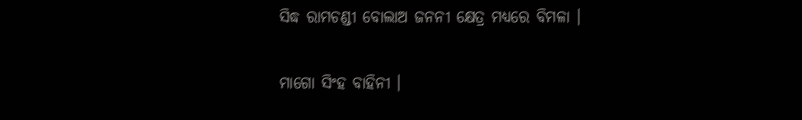ସିଦ୍ଧ ରାମଚଣ୍ଡୀ ବୋଲାଅ ଜନନୀ କ୍ଷେତ୍ର ମଧ୍ୟରେ ବିମଳା ।

ମାଗୋ ସିଂହ ବାହିନୀ ।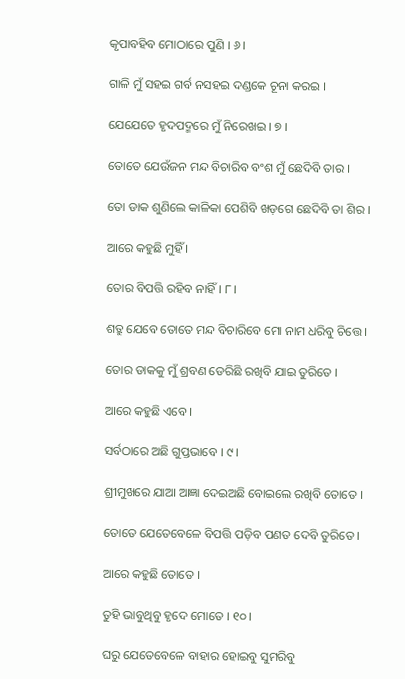କୃପାବହିବ ମୋଠାରେ ପୁଣି । ୬ ।

ଗାଳି ମୁଁ ସହଇ ଗର୍ବ ନସହଇ ଦଣ୍ଡକେ ଚୂନା କରଇ ।

ଯେଯେତେ ହୃଦପଦ୍ମରେ ମୁଁ ନିରେଖଇ । ୭ ।

ତୋତେ ଯେଉଁଜନ ମନ୍ଦ ବିଚାରିବ ବଂଶ ମୁଁ ଛେଦିବି ତାର ।

ତୋ ଡାକ ଶୁଣିଲେ କାଳିକା ପେଶିବି ଖଡ଼ଗେ ଛେଦିବି ତା ଶିର ।

ଆରେ କହୁଛି ମୁହିଁ ।

ତୋର ବିପତ୍ତି ରହିବ ନାହିଁ । ୮ ।

ଶତ୍ରୁ ଯେବେ ତୋତେ ମନ୍ଦ ବିଚାରିବେ ମୋ ନାମ ଧରିବୁ ଚିତ୍ତେ ।

ତୋର ଡାକକୁ ମୁଁ ଶ୍ରବଣ ଡେରିଛି ରଖିବି ଯାଇ ତୁରିତେ ।

ଆରେ କହୁଛି ଏବେ ।

ସର୍ବଠାରେ ଅଛି ଗୁପ୍ତଭାବେ । ୯ ।

ଶ୍ରୀମୁଖରେ ଯାଆ ଆଜ୍ଞା ଦେଇଅଛି ବୋଇଲେ ରଖିବି ତୋତେ ।

ତୋତେ ଯେତେବେଳେ ବିପତ୍ତି ପଡ଼ିବ ପଣତ ଦେବି ତୁରିତେ ।

ଆରେ କହୁଛି ତୋତେ ।

ତୁହି ଭାବୁଥିବୁ ହୃଦେ ମୋତେ । ୧୦ ।

ଘରୁ ଯେତେବେଳେ ବାହାର ହୋଇବୁ ସୁମରିବୁ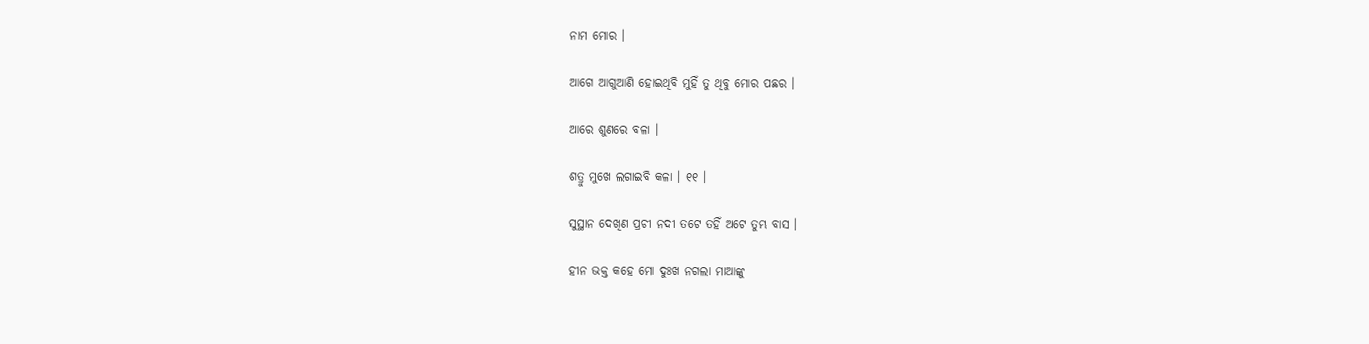ନାମ ମୋର ।

ଆଗେ ଆଗୁଆଣି ହୋଇଥିବି ମୁହିଁ ତୁ ଥିବୁ ମୋର ପଛର ।

ଆରେ ଶୁଣରେ ବଳା ।

ଶତ୍ରୁ ମୁଖେ ଲଗାଇବି କଳା । ୧୧ ।

ସୁସ୍ଥାନ ଦେଖିଣ ପ୍ରଚୀ ନଦୀ ତଟେ ତହିଁ ଅଟେ ତୁମ୍ଭ ବାସ ।

ହୀନ ଭକ୍ତ କହେ ମୋ ଦୁଃଖ ନଗଲା ମାଆଙ୍କୁ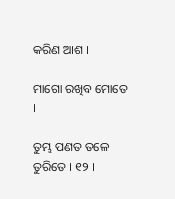କରିଣ ଆଶ ।

ମାଗୋ ରଖିବ ମୋତେ ।

ତୁମ୍ଭ ପଣତ ତଳେ ତୁରିତେ । ୧୨ ।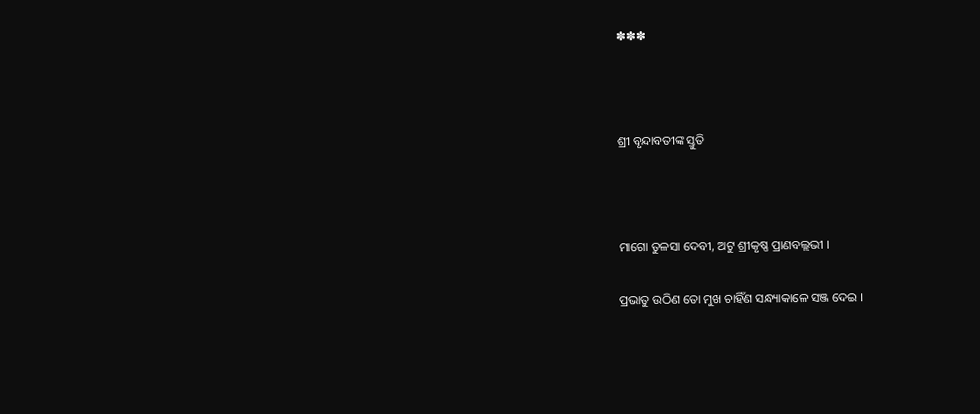✽✽✽



ଶ୍ରୀ ବୃନ୍ଦାବତୀଙ୍କ ସ୍ତୁତି



ମାଗୋ ତୁଳସା ଦେବୀ, ଅଟୁ ଶ୍ରୀକୃଷ୍ଣ ପ୍ରାଣବଲ୍ଲଭୀ ।

ପ୍ରଭାତୁ ଉଠିଣ ତୋ ମୁଖ ଚାହିଁଣ ସନ୍ଧ୍ୟାକାଳେ ସଞ୍ଜ ଦେଇ ।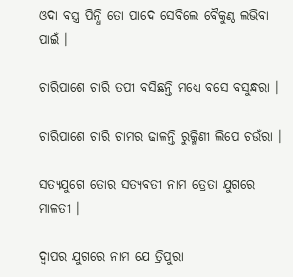ଓଦା ବସ୍ତ୍ର ପିନ୍ଧି ତୋ ପାଦେ ସେବିଲେ ବୈକୁଣ୍ଠ ଲଭିବା ପାଇଁ ।

ଚାରିପାଶେ ଚାରି ତପୀ ବସିଛନ୍ତି ମଧ୍ୟେ ବସେ ବସୁନ୍ଧରା ।

ଚାରିପାଶେ ଚାରି ଚାମର ଢାଳନ୍ତି ରୁକ୍ମିଣୀ ଲିପେ ଚଉଁରା ।

ସତ୍ୟଯୁଗେ ତୋର ସତ୍ୟବତୀ ନାମ ତ୍ରେତା ଯୁଗରେ ମାଳତୀ ।

ଦ୍ୱାପର ଯୁଗରେ ନାମ ଯେ ତ୍ରିପୁରା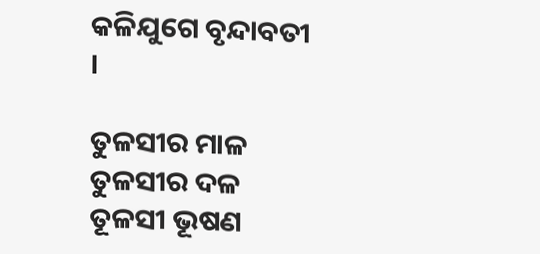କଳିଯୁଗେ ବୃନ୍ଦାବତୀ ।

ତୁଳସୀର ମାଳ ତୁଳସୀର ଦଳ ତୂଳସୀ ଭୂଷଣ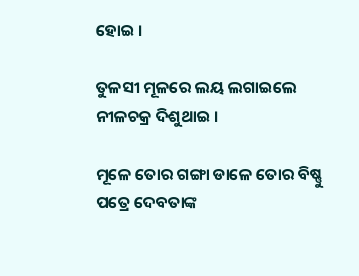ହୋଇ ।

ତୁଳସୀ ମୂଳରେ ଲୟ ଲଗାଇଲେ ନୀଳଚକ୍ର ଦିଶୁଥାଇ ।

ମୂଳେ ତୋର ଗଙ୍ଗା ଡାଳେ ତୋର ବିଷ୍ଣୁ ପତ୍ରେ ଦେବତାଙ୍କ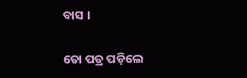ବାସ ।

ତୋ ପତ୍ର ପଡ଼ିଲେ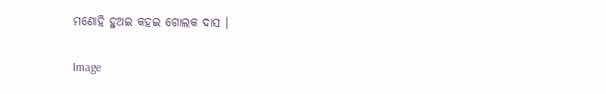ମଣୋହି ହୁଅଇ କହଇ ଗୋଲକ ଦାସ ।

Image